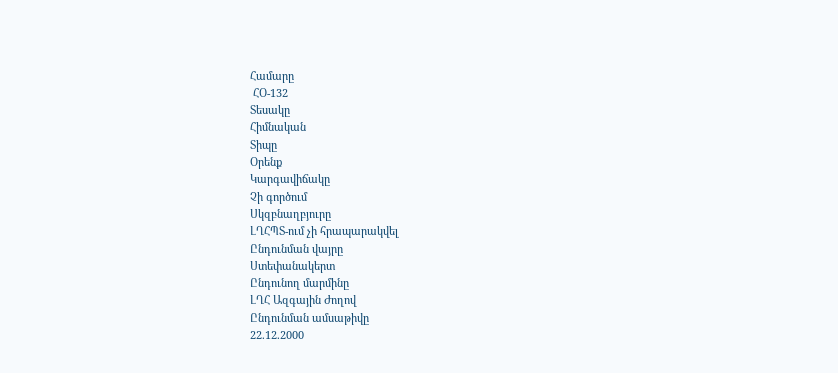Համարը
 ՀՕ-132
Տեսակը
Հիմնական
Տիպը
Օրենք
Կարգավիճակը
Չի գործում
Սկզբնաղբյուրը
ԼՂՀՊՏ-ում չի հրապարակվել
Ընդունման վայրը
Ստեփանակերտ
Ընդունող մարմինը
ԼՂՀ Ազգային Ժողով
Ընդունման ամսաթիվը
22.12.2000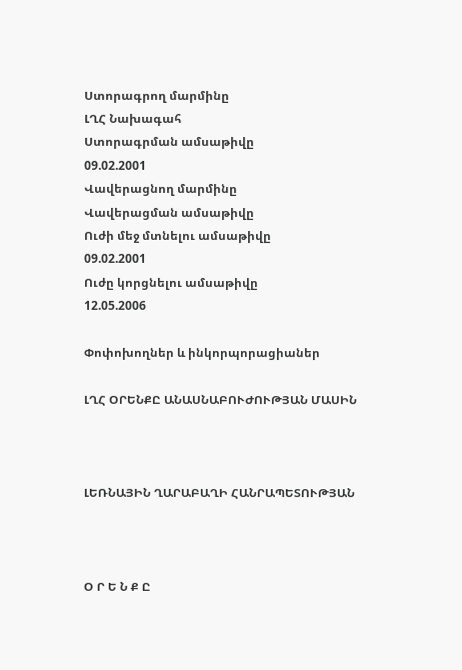Ստորագրող մարմինը
ԼՂՀ Նախագահ
Ստորագրման ամսաթիվը
09.02.2001
Վավերացնող մարմինը
Վավերացման ամսաթիվը
Ուժի մեջ մտնելու ամսաթիվը
09.02.2001
Ուժը կորցնելու ամսաթիվը
12.05.2006

Փոփոխողներ և ինկորպորացիաներ

ԼՂՀ ՕՐԵՆՔԸ ԱՆԱՍՆԱԲՈՒԺՈՒԹՅԱՆ ՄԱՍԻՆ



ԼԵՌՆԱՅԻՆ ՂԱՐԱԲԱՂԻ ՀԱՆՐԱՊԵՏՈՒԹՅԱՆ



Օ Ր Ե Ն Ք Ը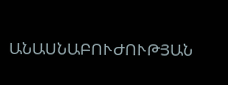ԱՆԱՍՆԱԲՈՒԺՈՒԹՅԱՆ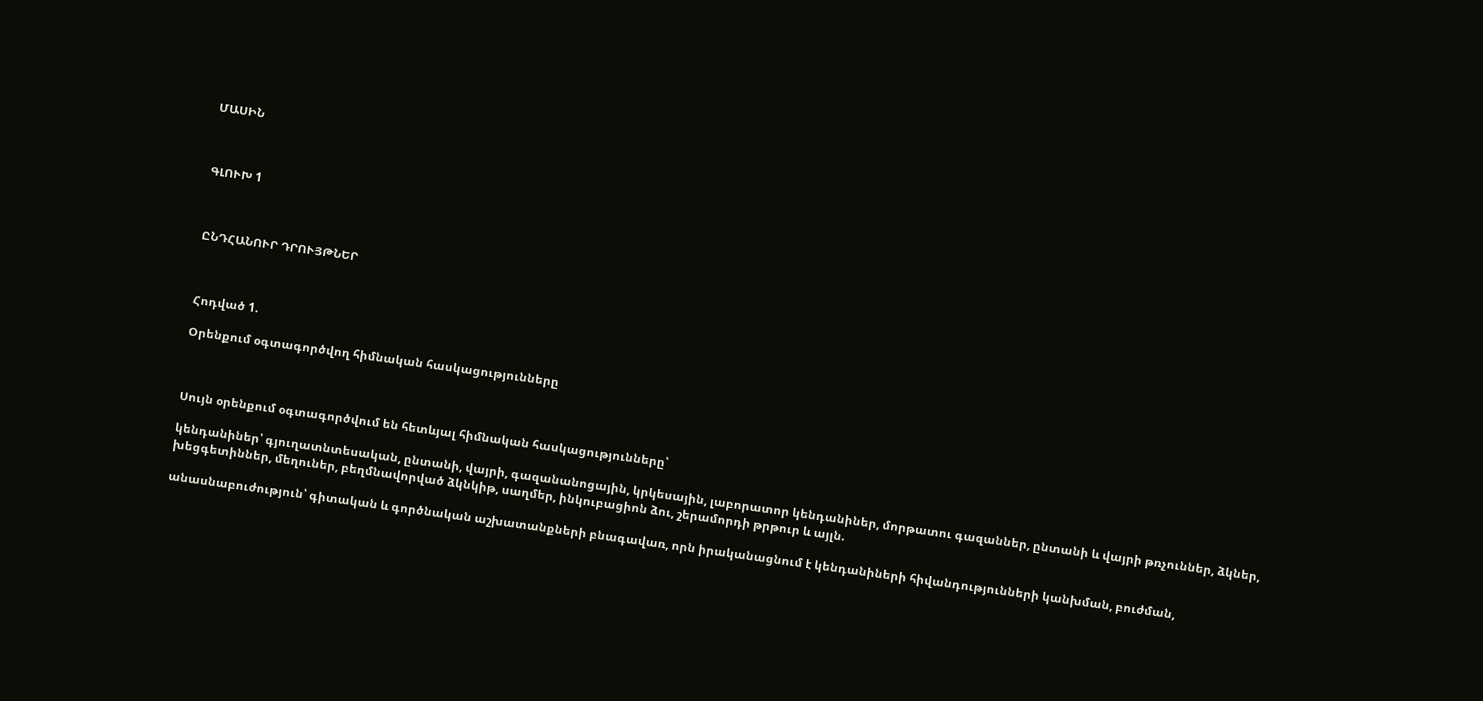ՄԱՍԻՆ



ԳԼՈՒԽ 1



ԸՆԴՀԱՆՈՒՐ ԴՐՈՒՅԹՆԵՐ



Հոդված 1.

Օրենքում օգտագործվող հիմնական հասկացությունները



Սույն օրենքում օգտագործվում են հետևյալ հիմնական հասկացությունները՝

կենդանիներ՝ գյուղատնտեսական, ընտանի, վայրի, գազանանոցային, կրկեսային, լաբորատոր կենդանիներ, մորթատու գազաններ, ընտանի և վայրի թռչուններ, ձկներ, խեցգետիններ, մեղուներ, բեղմնավորված ձկնկիթ, սաղմեր, ինկուբացիոն ձու, շերամորդի թրթուր և այլն.

անասնաբուժություն՝ գիտական և գործնական աշխատանքների բնագավառ, որն իրականացնում է կենդանիների հիվանդությունների կանխման, բուժման,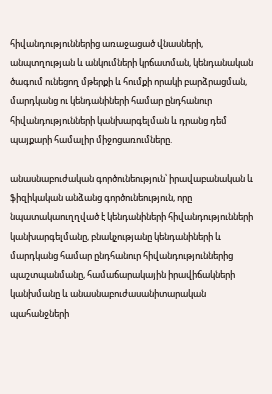հիվանդություններից առաջացած վնասների, անպտղության և անկումների կրճատման, կենդանական ծագում ունեցող մթերքի և հումքի որակի բարձրացման, մարդկանց ու կենդանիների համար ընդհանուր հիվանդությունների կանխարգելման և դրանց դեմ պայքարի համալիր միջոցառումները.

անասնաբուժական գործունեություն՝ իրավաբանական և ֆիզիկական անձանց գործունեություն, որը նպատակաուղղված է կենդանիների հիվանդությունների կանխարգելմանը, բնակչությանը կենդանիների և մարդկանց համար ընդհանուր հիվանդություններից պաշտպանմանը, համաճարակային իրավիճակների կանխմանը և անասնաբուժասանիտարական պահանջների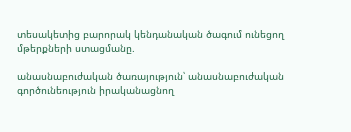տեսակետից բարորակ կենդանական ծագում ունեցող մթերքների ստացմանը.

անասնաբուժական ծառայություն՝ անասնաբուժական գործունեություն իրականացնող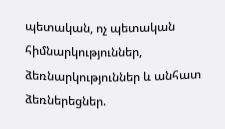պետական, ոչ պետական հիմնարկություններ, ձեռնարկություններ և անհատ ձեռներեցներ.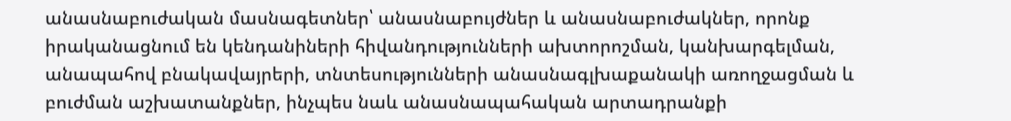անասնաբուժական մասնագետներ՝ անասնաբույժներ և անասնաբուժակներ, որոնք իրականացնում են կենդանիների հիվանդությունների ախտորոշման, կանխարգելման, անապահով բնակավայրերի, տնտեսությունների անասնագլխաքանակի առողջացման և բուժման աշխատանքներ, ինչպես նաև անասնապահական արտադրանքի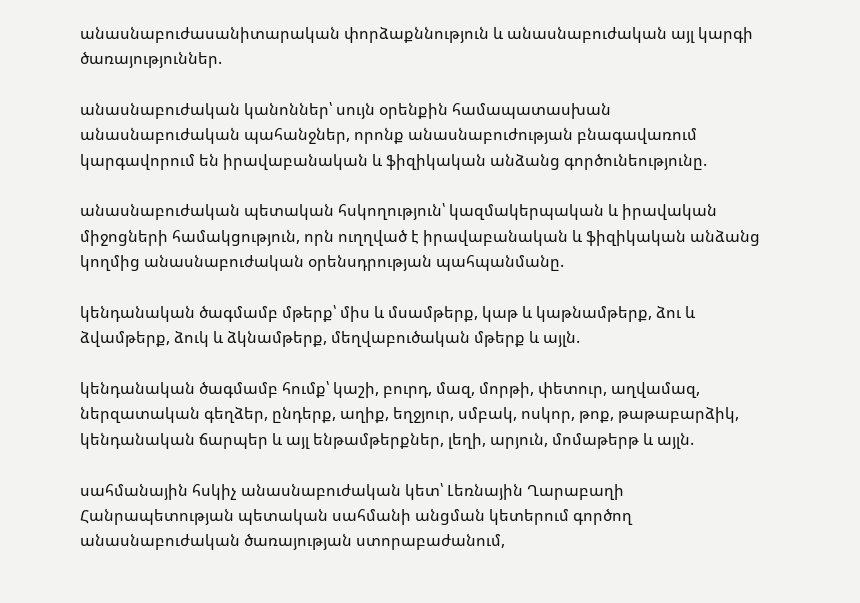անասնաբուժասանիտարական փորձաքննություն և անասնաբուժական այլ կարգի ծառայություններ.

անասնաբուժական կանոններ՝ սույն օրենքին համապատասխան անասնաբուժական պահանջներ, որոնք անասնաբուժության բնագավառում կարգավորում են իրավաբանական և ֆիզիկական անձանց գործունեությունը.

անասնաբուժական պետական հսկողություն՝ կազմակերպական և իրավական միջոցների համակցություն, որն ուղղված է իրավաբանական և ֆիզիկական անձանց կողմից անասնաբուժական օրենսդրության պահպանմանը.

կենդանական ծագմամբ մթերք՝ միս և մսամթերք, կաթ և կաթնամթերք, ձու և ձվամթերք, ձուկ և ձկնամթերք, մեղվաբուծական մթերք և այլն.

կենդանական ծագմամբ հումք՝ կաշի, բուրդ, մազ, մորթի, փետուր, աղվամազ, ներզատական գեղձեր, ընդերք, աղիք, եղջյուր, սմբակ, ոսկոր, թոք, թաթաբարձիկ, կենդանական ճարպեր և այլ ենթամթերքներ, լեղի, արյուն, մոմաթերթ և այլն.

սահմանային հսկիչ անասնաբուժական կետ՝ Լեռնային Ղարաբաղի Հանրապետության պետական սահմանի անցման կետերում գործող անասնաբուժական ծառայության ստորաբաժանում,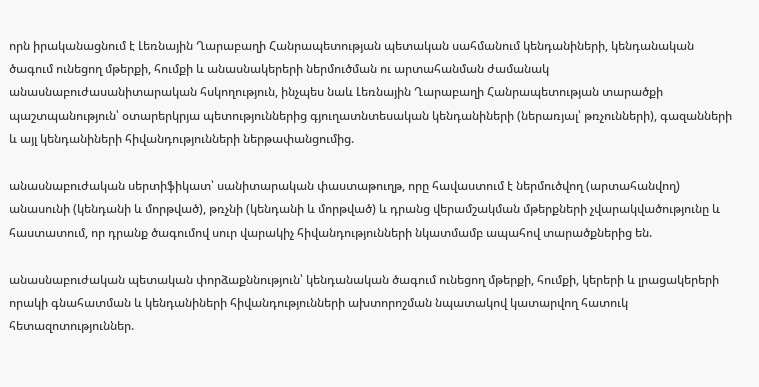որն իրականացնում է Լեռնային Ղարաբաղի Հանրապետության պետական սահմանում կենդանիների, կենդանական ծագում ունեցող մթերքի, հումքի և անասնակերերի ներմուծման ու արտահանման ժամանակ անասնաբուժասանիտարական հսկողություն, ինչպես նաև Լեռնային Ղարաբաղի Հանրապետության տարածքի պաշտպանություն՝ օտարերկրյա պետություններից գյուղատնտեսական կենդանիների (ներառյալ՝ թռչունների), գազանների և այլ կենդանիների հիվանդությունների ներթափանցումից.

անասնաբուժական սերտիֆիկատ՝ սանիտարական փաստաթուղթ, որը հավաստում է ներմուծվող (արտահանվող) անասունի (կենդանի և մորթված), թռչնի (կենդանի և մորթված) և դրանց վերամշակման մթերքների չվարակվածությունը և հաստատում, որ դրանք ծագումով սուր վարակիչ հիվանդությունների նկատմամբ ապահով տարածքներից են.

անասնաբուժական պետական փորձաքննություն՝ կենդանական ծագում ունեցող մթերքի, հումքի, կերերի և լրացակերերի որակի գնահատման և կենդանիների հիվանդությունների ախտորոշման նպատակով կատարվող հատուկ հետազոտություններ.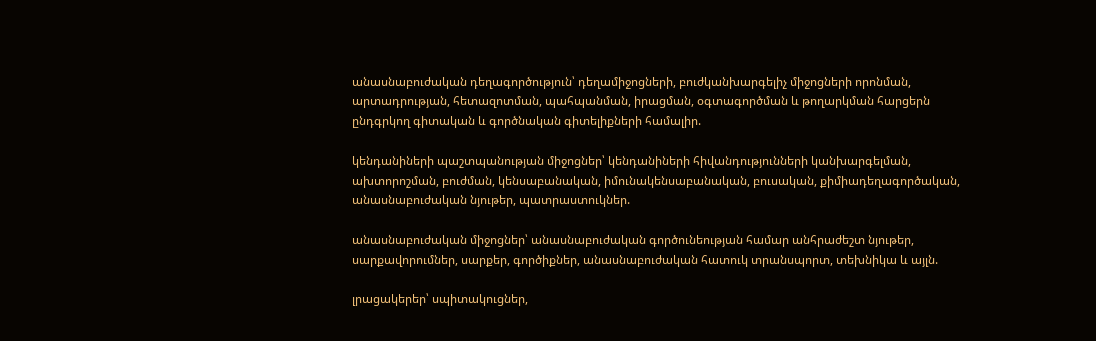անասնաբուժական դեղագործություն՝ դեղամիջոցների, բուժկանխարգելիչ միջոցների որոնման, արտադրության, հետազոտման, պահպանման, իրացման, օգտագործման և թողարկման հարցերն ընդգրկող գիտական և գործնական գիտելիքների համալիր.

կենդանիների պաշտպանության միջոցներ՝ կենդանիների հիվանդությունների կանխարգելման, ախտորոշման, բուժման, կենսաբանական, իմունակենսաբանական, բուսական, քիմիադեղագործական, անասնաբուժական նյութեր, պատրաստուկներ.

անասնաբուժական միջոցներ՝ անասնաբուժական գործունեության համար անհրաժեշտ նյութեր, սարքավորումներ, սարքեր, գործիքներ, անասնաբուժական հատուկ տրանսպորտ, տեխնիկա և այլն.

լրացակերեր՝ սպիտակուցներ,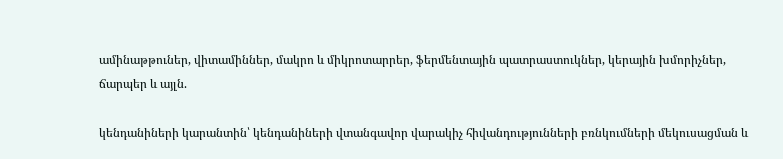ամինաթթուներ, վիտամիններ, մակրո և միկրոտարրեր, ֆերմենտային պատրաստուկներ, կերային խմորիչներ, ճարպեր և այլն.

կենդանիների կարանտին՝ կենդանիների վտանգավոր վարակիչ հիվանդությունների բռնկումների մեկուսացման և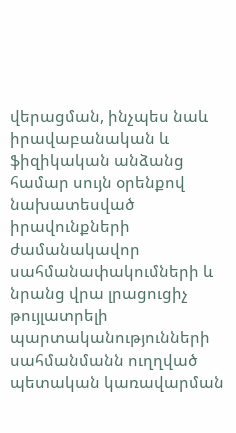վերացման, ինչպես նաև իրավաբանական և ֆիզիկական անձանց համար սույն օրենքով նախատեսված իրավունքների ժամանակավոր սահմանափակումների և նրանց վրա լրացուցիչ թույլատրելի պարտականությունների սահմանմանն ուղղված պետական կառավարման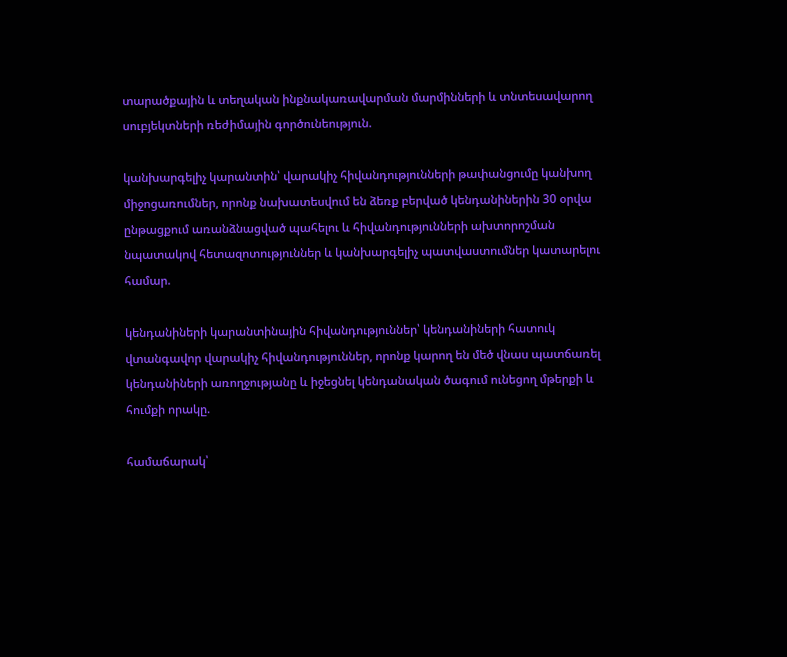տարածքային և տեղական ինքնակառավարման մարմինների և տնտեսավարող սուբյեկտների ռեժիմային գործունեություն.

կանխարգելիչ կարանտին՝ վարակիչ հիվանդությունների թափանցումը կանխող միջոցառումներ, որոնք նախատեսվում են ձեռք բերված կենդանիներին 30 օրվա ընթացքում առանձնացված պահելու և հիվանդությունների ախտորոշման նպատակով հետազոտություններ և կանխարգելիչ պատվաստումներ կատարելու համար.

կենդանիների կարանտինային հիվանդություններ՝ կենդանիների հատուկ վտանգավոր վարակիչ հիվանդություններ, որոնք կարող են մեծ վնաս պատճառել կենդանիների առողջությանը և իջեցնել կենդանական ծագում ունեցող մթերքի և հումքի որակը.

համաճարակ՝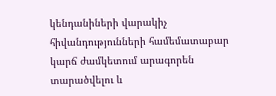կենդանիների վարակիչ հիվանդությունների համեմատաբար կարճ ժամկետում արագորեն տարածվելու և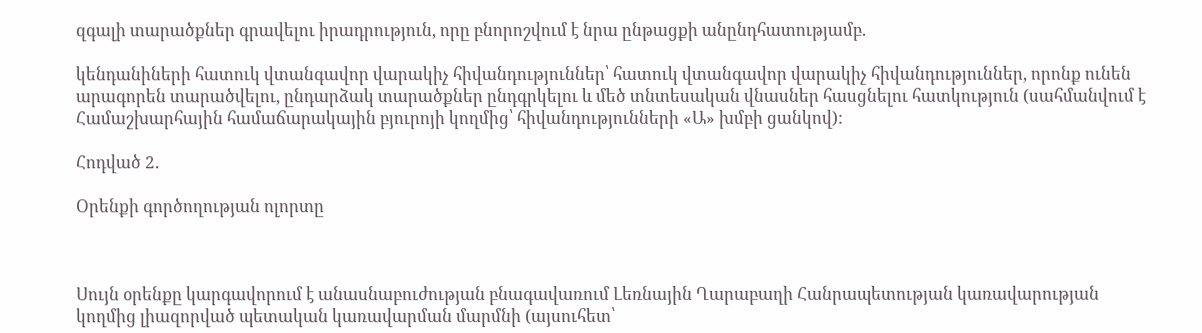զգալի տարածքներ գրավելու իրադրություն, որը բնորոշվում է նրա ընթացքի անընդհատությամբ.

կենդանիների հատուկ վտանգավոր վարակիչ հիվանդություններ՝ հատուկ վտանգավոր վարակիչ հիվանդություններ, որոնք ունեն արագորեն տարածվելու, ընդարձակ տարածքներ ընդգրկելու և մեծ տնտեսական վնասներ հասցնելու հատկություն (սահմանվում է Համաշխարհային համաճարակային բյուրոյի կողմից՝ հիվանդությունների «Ա» խմբի ցանկով):

Հոդված 2.

Օրենքի գործողության ոլորտը



Սույն օրենքը կարգավորում է անասնաբուժության բնագավառում Լեռնային Ղարաբաղի Հանրապետության կառավարության կողմից լիազորված պետական կառավարման մարմնի (այսուհետ՝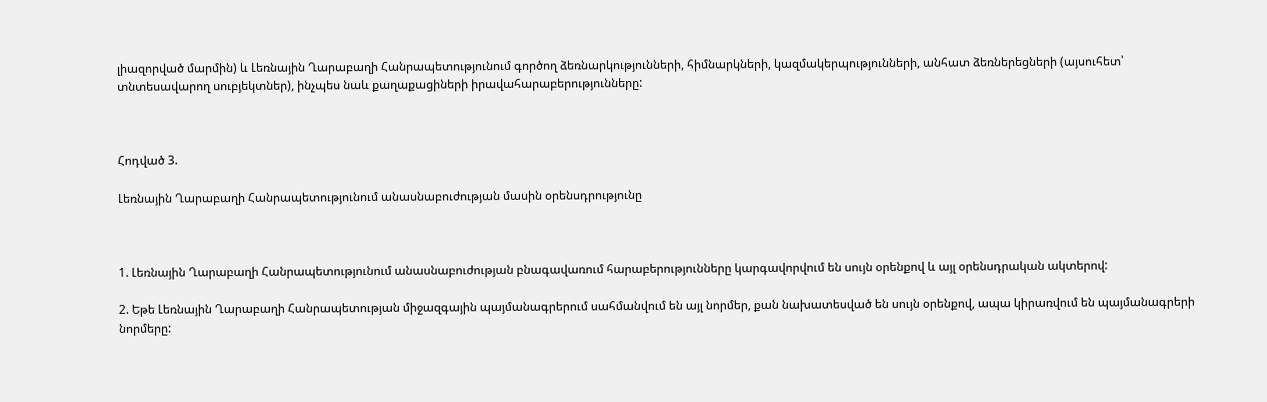լիազորված մարմին) և Լեռնային Ղարաբաղի Հանրապետությունում գործող ձեռնարկությունների, հիմնարկների, կազմակերպությունների, անհատ ձեռներեցների (այսուհետ՝ տնտեսավարող սուբյեկտներ), ինչպես նաև քաղաքացիների իրավահարաբերությունները:



Հոդված 3.

Լեռնային Ղարաբաղի Հանրապետությունում անասնաբուժության մասին օրենսդրությունը



1. Լեռնային Ղարաբաղի Հանրապետությունում անասնաբուժության բնագավառում հարաբերությունները կարգավորվում են սույն օրենքով և այլ օրենսդրական ակտերով:

2. Եթե Լեռնային Ղարաբաղի Հանրապետության միջազգային պայմանագրերում սահմանվում են այլ նորմեր, քան նախատեսված են սույն օրենքով, ապա կիրառվում են պայմանագրերի նորմերը: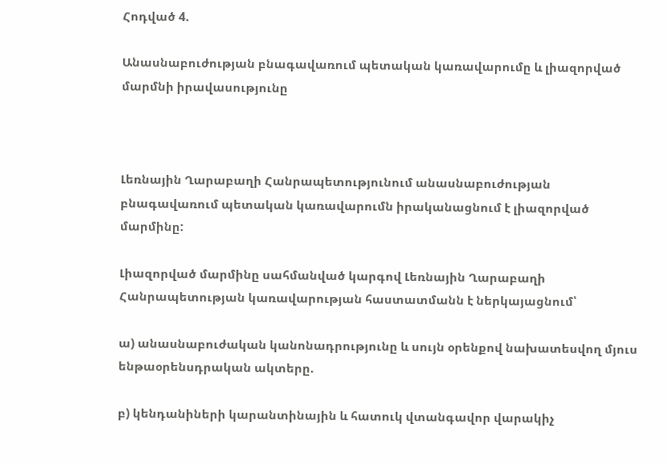Հոդված 4.

Անասնաբուժության բնագավառում պետական կառավարումը և լիազորված մարմնի իրավասությունը



Լեռնային Ղարաբաղի Հանրապետությունում անասնաբուժության բնագավառում պետական կառավարումն իրականացնում է լիազորված մարմինը:

Լիազորված մարմինը սահմանված կարգով Լեռնային Ղարաբաղի Հանրապետության կառավարության հաստատմանն է ներկայացնում՝

ա) անասնաբուժական կանոնադրությունը և սույն օրենքով նախատեսվող մյուս ենթաօրենսդրական ակտերը.

բ) կենդանիների կարանտինային և հատուկ վտանգավոր վարակիչ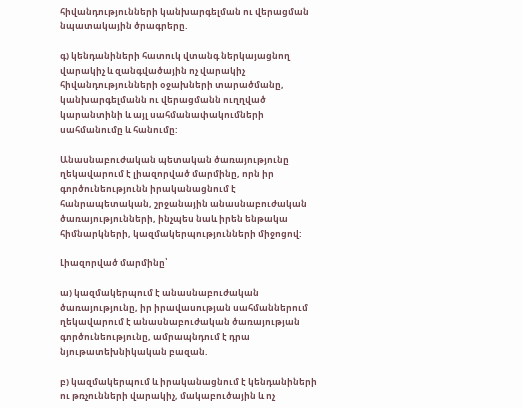հիվանդությունների կանխարգելման ու վերացման նպատակային ծրագրերը.

գ) կենդանիների հատուկ վտանգ ներկայացնող վարակիչ և զանգվածային ոչ վարակիչ հիվանդությունների օջախների տարածմանը, կանխարգելմանն ու վերացմանն ուղղված կարանտինի և այլ սահմանափակումների սահմանումը և հանումը:

Անասնաբուժական պետական ծառայությունը ղեկավարում է լիազորված մարմինը, որն իր գործունեությունն իրականացնում է հանրապետական, շրջանային անասնաբուժական ծառայությունների, ինչպես նաև իրեն ենթակա հիմնարկների, կազմակերպությունների միջոցով:

Լիազորված մարմինը՝

ա) կազմակերպում է անասնաբուժական ծառայությունը, իր իրավասության սահմաններում ղեկավարում է անասնաբուժական ծառայության գործունեությունը, ամրապնդում է դրա նյութատեխնիկական բազան.

բ) կազմակերպում և իրականացնում է կենդանիների ու թռչունների վարակիչ, մակաբուծային և ոչ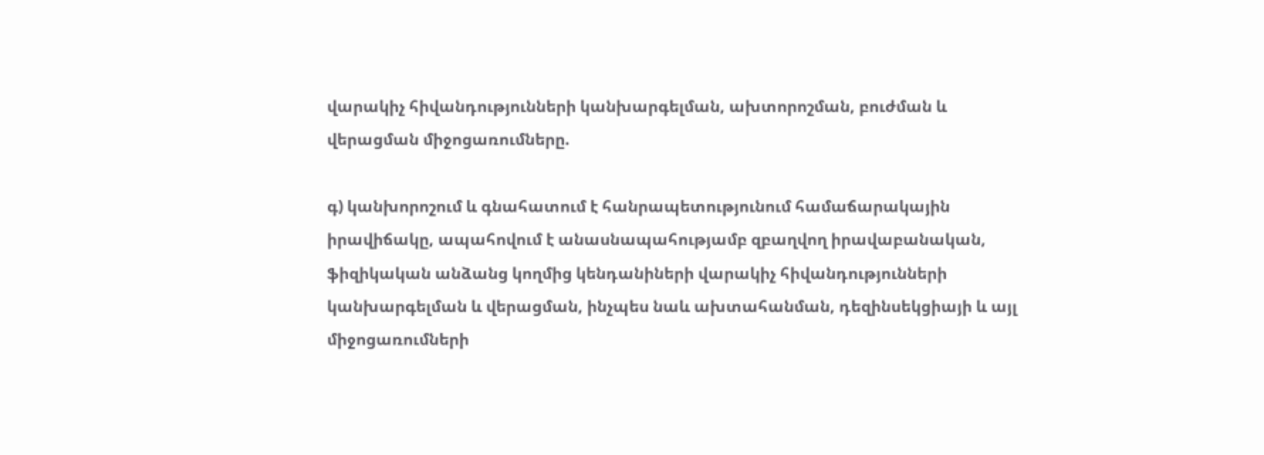վարակիչ հիվանդությունների կանխարգելման, ախտորոշման, բուժման և վերացման միջոցառումները.

գ) կանխորոշում և գնահատում է հանրապետությունում համաճարակային իրավիճակը, ապահովում է անասնապահությամբ զբաղվող իրավաբանական, ֆիզիկական անձանց կողմից կենդանիների վարակիչ հիվանդությունների կանխարգելման և վերացման, ինչպես նաև ախտահանման, դեզինսեկցիայի և այլ միջոցառումների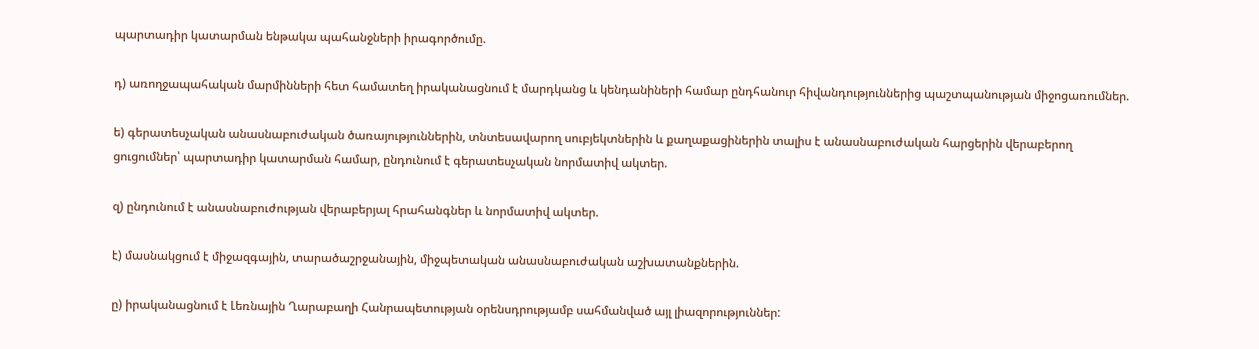պարտադիր կատարման ենթակա պահանջների իրագործումը.

դ) առողջապահական մարմինների հետ համատեղ իրականացնում է մարդկանց և կենդանիների համար ընդհանուր հիվանդություններից պաշտպանության միջոցառումներ.

ե) գերատեսչական անասնաբուժական ծառայություններին, տնտեսավարող սուբյեկտներին և քաղաքացիներին տալիս է անասնաբուժական հարցերին վերաբերող ցուցումներ՝ պարտադիր կատարման համար, ընդունում է գերատեսչական նորմատիվ ակտեր.

զ) ընդունում է անասնաբուժության վերաբերյալ հրահանգներ և նորմատիվ ակտեր.

է) մասնակցում է միջազգային, տարածաշրջանային, միջպետական անասնաբուժական աշխատանքներին.

ը) իրականացնում է Լեռնային Ղարաբաղի Հանրապետության օրենսդրությամբ սահմանված այլ լիազորություններ: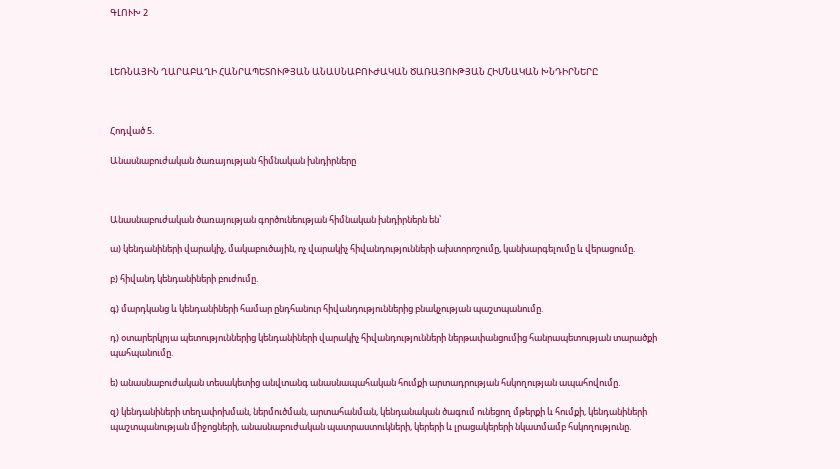ԳԼՈՒԽ 2



ԼԵՌՆԱՅԻՆ ՂԱՐԱԲԱՂԻ ՀԱՆՐԱՊԵՏՈՒԹՅԱՆ ԱՆԱՍՆԱԲՈՒԺԱԿԱՆ ԾԱՌԱՅՈՒԹՅԱՆ ՀԻՄՆԱԿԱՆ ԽՆԴԻՐՆԵՐԸ



Հոդված 5.

Անասնաբուժական ծառայության հիմնական խնդիրները



Անասնաբուժական ծառայության գործունեության հիմնական խնդիրներն են՝

ա) կենդանիների վարակիչ, մակաբուծային, ոչ վարակիչ հիվանդությունների ախտորոշումը, կանխարգելումը և վերացումը.

բ) հիվանդ կենդանիների բուժումը.

գ) մարդկանց և կենդանիների համար ընդհանուր հիվանդություններից բնակչության պաշտպանումը.

դ) օտարերկրյա պետություններից կենդանիների վարակիչ հիվանդությունների ներթափանցումից հանրապետության տարածքի պահպանումը.

ե) անասնաբուժական տեսակետից անվտանգ անասնապահական հումքի արտադրության հսկողության ապահովումը.

զ) կենդանիների տեղափոխման, ներմուծման, արտահանման, կենդանական ծագում ունեցող մթերքի և հումքի, կենդանիների պաշտպանության միջոցների, անասնաբուժական պատրաստուկների, կերերի և լրացակերերի նկատմամբ հսկողությունը.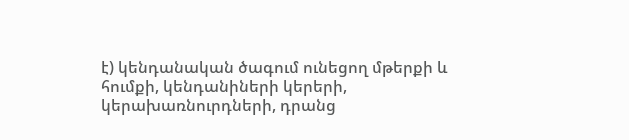է) կենդանական ծագում ունեցող մթերքի և հումքի, կենդանիների կերերի, կերախառնուրդների, դրանց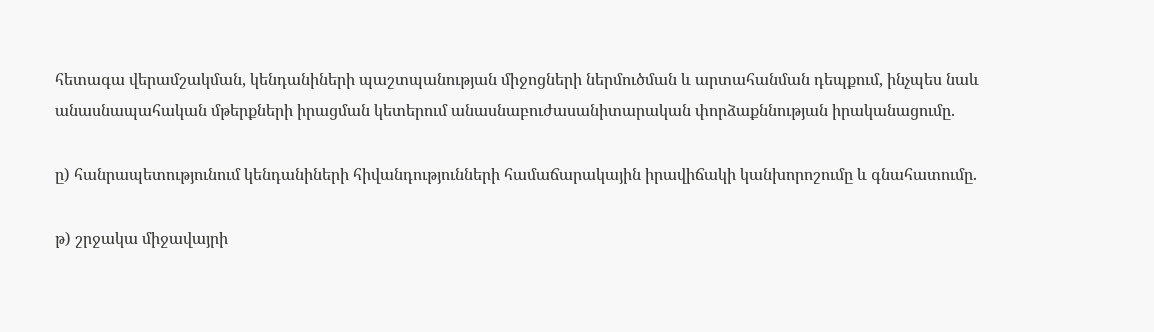հետագա վերամշակման, կենդանիների պաշտպանության միջոցների ներմուծման և արտահանման դեպքում, ինչպես նաև անասնապահական մթերքների իրացման կետերում անասնաբուժասանիտարական փորձաքննության իրականացումը.

ը) հանրապետությունում կենդանիների հիվանդությունների համաճարակային իրավիճակի կանխորոշումը և գնահատումը.

թ) շրջակա միջավայրի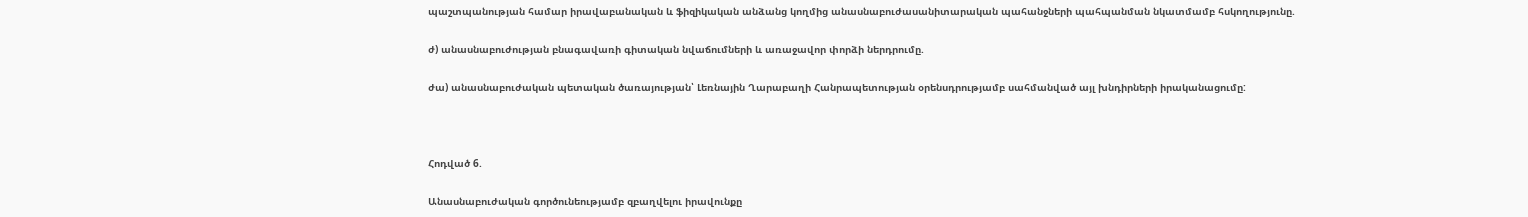պաշտպանության համար իրավաբանական և ֆիզիկական անձանց կողմից անասնաբուժասանիտարական պահանջների պահպանման նկատմամբ հսկողությունը.

ժ) անասնաբուժության բնագավառի գիտական նվաճումների և առաջավոր փորձի ներդրումը.

ժա) անասնաբուժական պետական ծառայության՝ Լեռնային Ղարաբաղի Հանրապետության օրենսդրությամբ սահմանված այլ խնդիրների իրականացումը:



Հոդված 6.

Անասնաբուժական գործունեությամբ զբաղվելու իրավունքը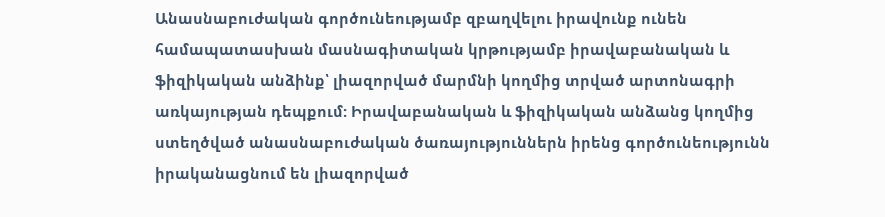Անասնաբուժական գործունեությամբ զբաղվելու իրավունք ունեն համապատասխան մասնագիտական կրթությամբ իրավաբանական և ֆիզիկական անձինք՝ լիազորված մարմնի կողմից տրված արտոնագրի առկայության դեպքում: Իրավաբանական և ֆիզիկական անձանց կողմից ստեղծված անասնաբուժական ծառայություններն իրենց գործունեությունն իրականացնում են լիազորված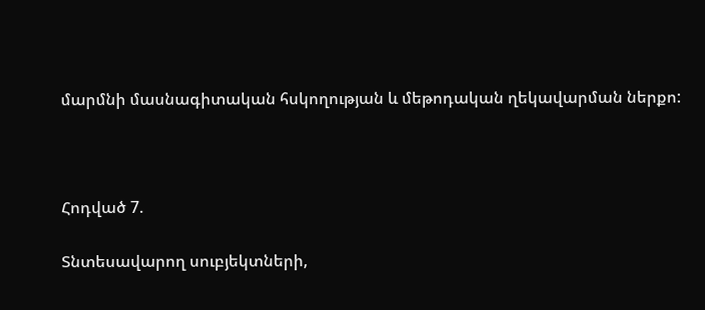մարմնի մասնագիտական հսկողության և մեթոդական ղեկավարման ներքո:



Հոդված 7.

Տնտեսավարող սուբյեկտների,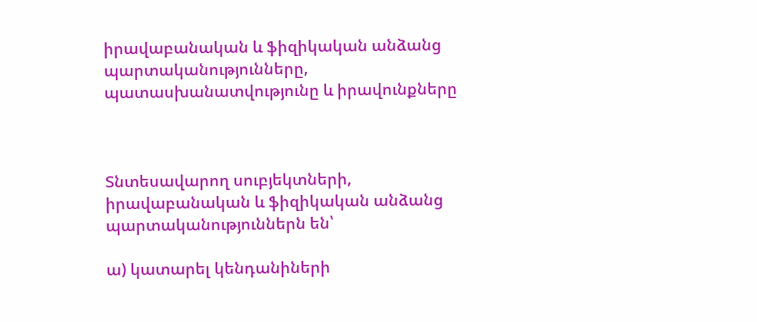իրավաբանական և ֆիզիկական անձանց պարտականությունները, պատասխանատվությունը և իրավունքները



Տնտեսավարող սուբյեկտների, իրավաբանական և ֆիզիկական անձանց պարտականություններն են՝

ա) կատարել կենդանիների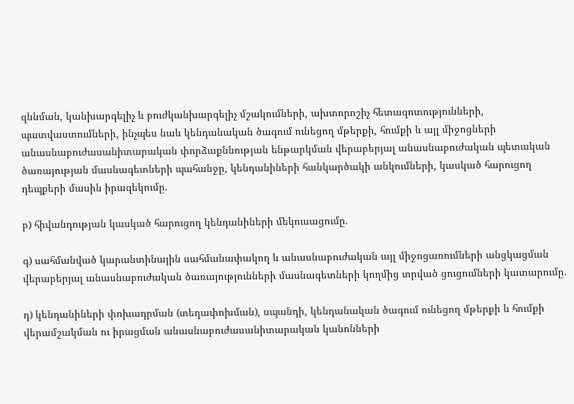զննման, կանխարգելիչ և բուժկանխարգելիչ մշակումների, ախտորոշիչ հետազոտությունների, պատվաստումների, ինչպես նաև կենդանական ծագում ունեցող մթերքի, հումքի և այլ միջոցների անասնաբուժասանիտարական փորձաքննության ենթարկման վերաբերյալ անասնաբուժական պետական ծառայության մասնագետների պահանջը, կենդանիների հանկարծակի անկումների, կասկած հարուցող դեպքերի մասին իրազեկումը.

բ) հիվանդության կասկած հարուցող կենդանիների մեկուսացումը.

գ) սահմանված կարանտինային սահմանափակող և անասնաբուժական այլ միջոցառումների անցկացման վերաբերյալ անասնաբուժական ծառայությունների մասնագետների կողմից տրված ցուցումների կատարումը.

դ) կենդանիների փոխադրման (տեղափոխման), սպանդի, կենդանական ծագում ունեցող մթերքի և հումքի վերամշակման ու իրացման անասնաբուժասանիտարական կանոնների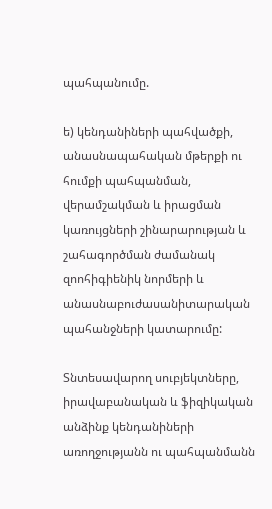պահպանումը.

ե) կենդանիների պահվածքի, անասնապահական մթերքի ու հումքի պահպանման, վերամշակման և իրացման կառույցների շինարարության և շահագործման ժամանակ զոոհիգիենիկ նորմերի և անասնաբուժասանիտարական պահանջների կատարումը:

Տնտեսավարող սուբյեկտները, իրավաբանական և ֆիզիկական անձինք կենդանիների առողջությանն ու պահպանմանն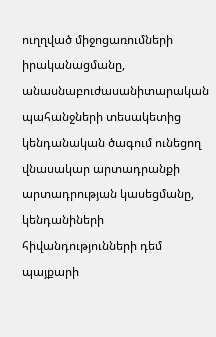ուղղված միջոցառումների իրականացմանը, անասնաբուժասանիտարական պահանջների տեսակետից կենդանական ծագում ունեցող վնասակար արտադրանքի արտադրության կասեցմանը, կենդանիների հիվանդությունների դեմ պայքարի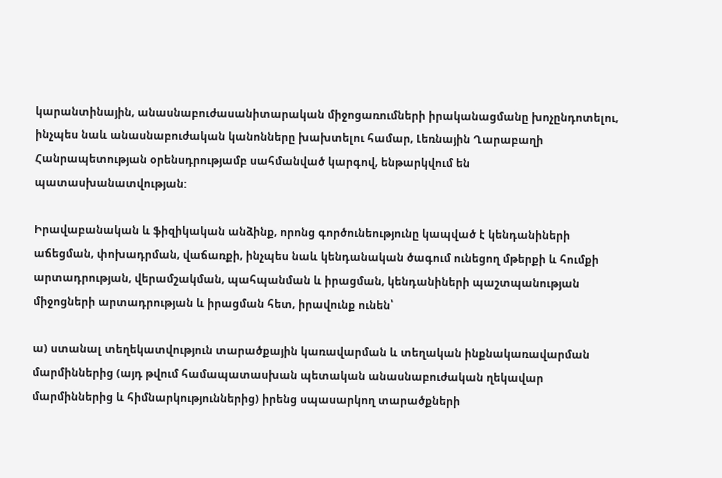կարանտինային, անասնաբուժասանիտարական միջոցառումների իրականացմանը խոչընդոտելու, ինչպես նաև անասնաբուժական կանոնները խախտելու համար, Լեռնային Ղարաբաղի Հանրապետության օրենսդրությամբ սահմանված կարգով, ենթարկվում են պատասխանատվության:

Իրավաբանական և ֆիզիկական անձինք, որոնց գործունեությունը կապված է կենդանիների աճեցման, փոխադրման, վաճառքի, ինչպես նաև կենդանական ծագում ունեցող մթերքի և հումքի արտադրության, վերամշակման, պահպանման և իրացման, կենդանիների պաշտպանության միջոցների արտադրության և իրացման հետ, իրավունք ունեն՝

ա) ստանալ տեղեկատվություն տարածքային կառավարման և տեղական ինքնակառավարման մարմիններից (այդ թվում համապատասխան պետական անասնաբուժական ղեկավար մարմիններից և հիմնարկություններից) իրենց սպասարկող տարածքների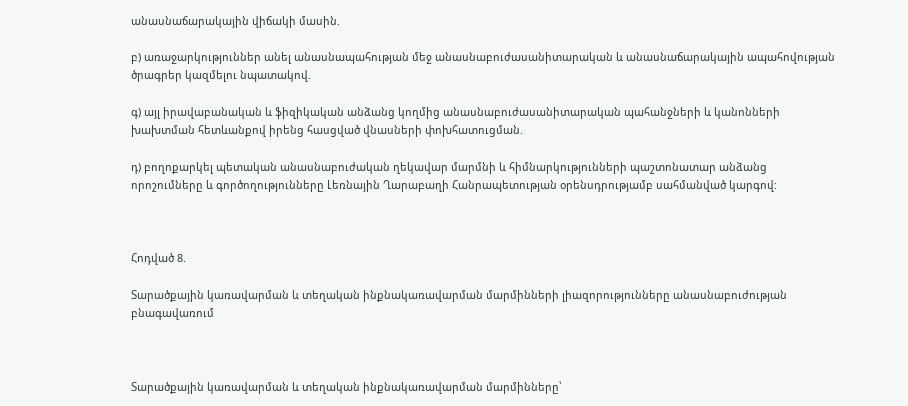անասնաճարակային վիճակի մասին.

բ) առաջարկություններ անել անասնապահության մեջ անասնաբուժասանիտարական և անասնաճարակային ապահովության ծրագրեր կազմելու նպատակով.

գ) այլ իրավաբանական և ֆիզիկական անձանց կողմից անասնաբուժասանիտարական պահանջների և կանոնների խախտման հետևանքով իրենց հասցված վնասների փոխհատուցման.

դ) բողոքարկել պետական անասնաբուժական ղեկավար մարմնի և հիմնարկությունների պաշտոնատար անձանց որոշումները և գործողությունները Լեռնային Ղարաբաղի Հանրապետության օրենսդրությամբ սահմանված կարգով:



Հոդված 8.

Տարածքային կառավարման և տեղական ինքնակառավարման մարմինների լիազորությունները անասնաբուժության բնագավառում



Տարածքային կառավարման և տեղական ինքնակառավարման մարմինները՝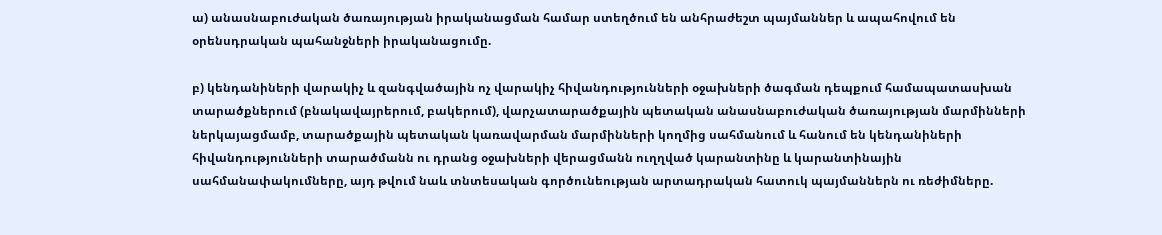ա) անասնաբուժական ծառայության իրականացման համար ստեղծում են անհրաժեշտ պայմաններ և ապահովում են օրենսդրական պահանջների իրականացումը.

բ) կենդանիների վարակիչ և զանգվածային ոչ վարակիչ հիվանդությունների օջախների ծագման դեպքում համապատասխան տարածքներում (բնակավայրերում, բակերում), վարչատարածքային պետական անասնաբուժական ծառայության մարմինների ներկայացմամբ, տարածքային պետական կառավարման մարմինների կողմից սահմանում և հանում են կենդանիների հիվանդությունների տարածմանն ու դրանց օջախների վերացմանն ուղղված կարանտինը և կարանտինային սահմանափակումները, այդ թվում նաև տնտեսական գործունեության արտադրական հատուկ պայմաններն ու ռեժիմները.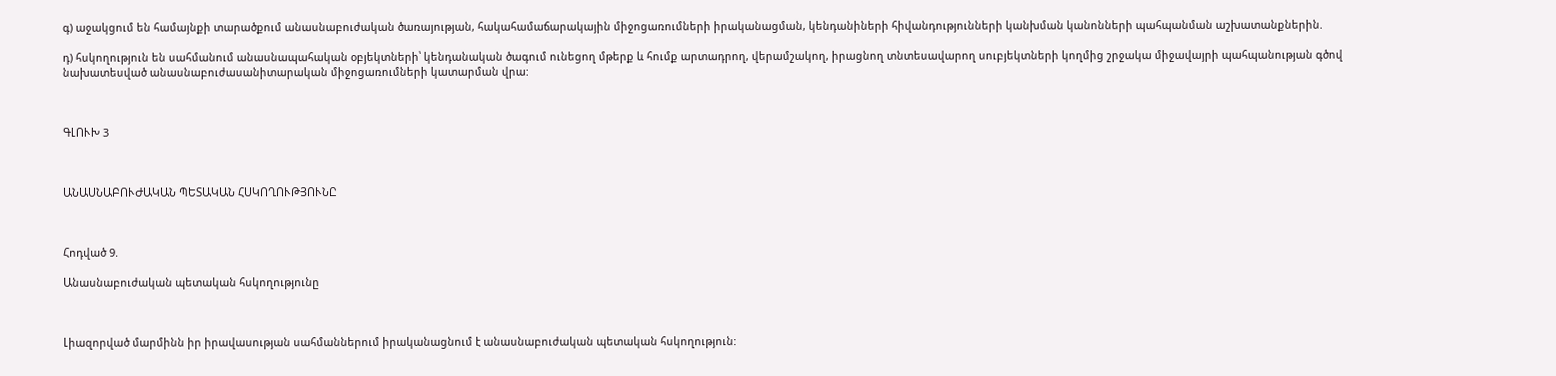գ) աջակցում են համայնքի տարածքում անասնաբուժական ծառայության, հակահամաճարակային միջոցառումների իրականացման, կենդանիների հիվանդությունների կանխման կանոնների պահպանման աշխատանքներին.

դ) հսկողություն են սահմանում անասնապահական օբյեկտների՝ կենդանական ծագում ունեցող մթերք և հումք արտադրող, վերամշակող, իրացնող տնտեսավարող սուբյեկտների կողմից շրջակա միջավայրի պահպանության գծով նախատեսված անասնաբուժասանիտարական միջոցառումների կատարման վրա:



ԳԼՈՒԽ 3



ԱՆԱՍՆԱԲՈՒԺԱԿԱՆ ՊԵՏԱԿԱՆ ՀՍԿՈՂՈՒԹՅՈՒՆԸ



Հոդված 9.

Անասնաբուժական պետական հսկողությունը



Լիազորված մարմինն իր իրավասության սահմաններում իրականացնում է անասնաբուժական պետական հսկողություն: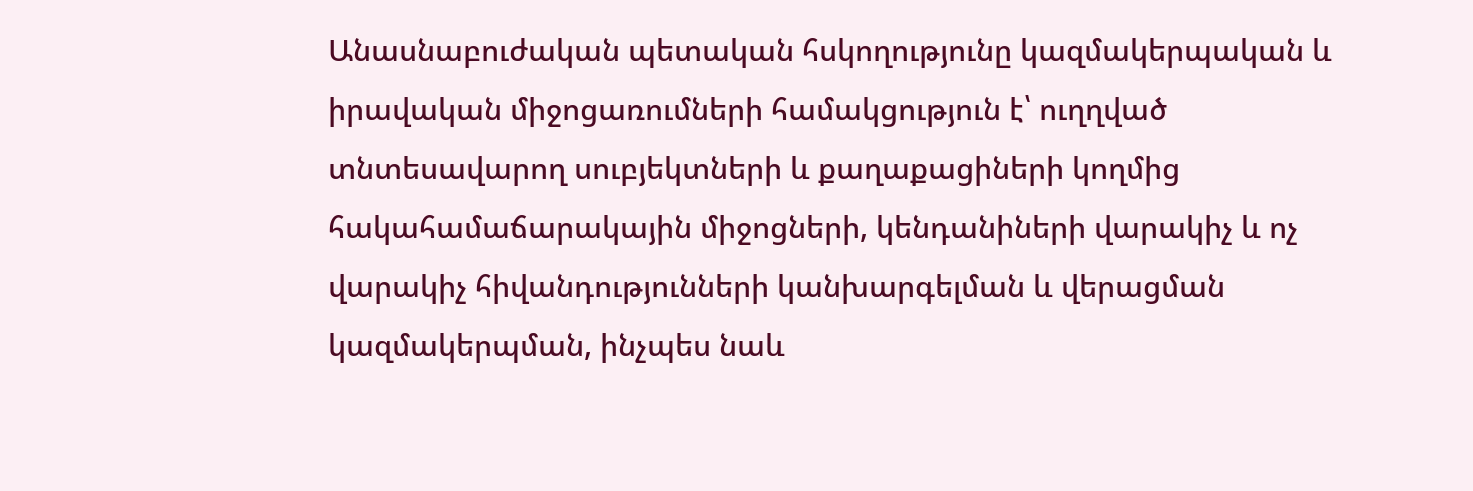Անասնաբուժական պետական հսկողությունը կազմակերպական և իրավական միջոցառումների համակցություն է՝ ուղղված տնտեսավարող սուբյեկտների և քաղաքացիների կողմից հակահամաճարակային միջոցների, կենդանիների վարակիչ և ոչ վարակիչ հիվանդությունների կանխարգելման և վերացման կազմակերպման, ինչպես նաև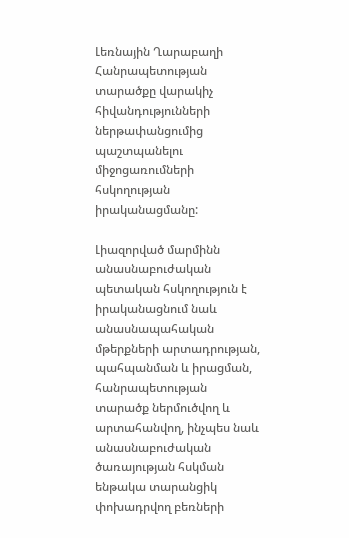Լեռնային Ղարաբաղի Հանրապետության տարածքը վարակիչ հիվանդությունների ներթափանցումից պաշտպանելու միջոցառումների հսկողության իրականացմանը:

Լիազորված մարմինն անասնաբուժական պետական հսկողություն է իրականացնում նաև անասնապահական մթերքների արտադրության, պահպանման և իրացման, հանրապետության տարածք ներմուծվող և արտահանվող, ինչպես նաև անասնաբուժական ծառայության հսկման ենթակա տարանցիկ փոխադրվող բեռների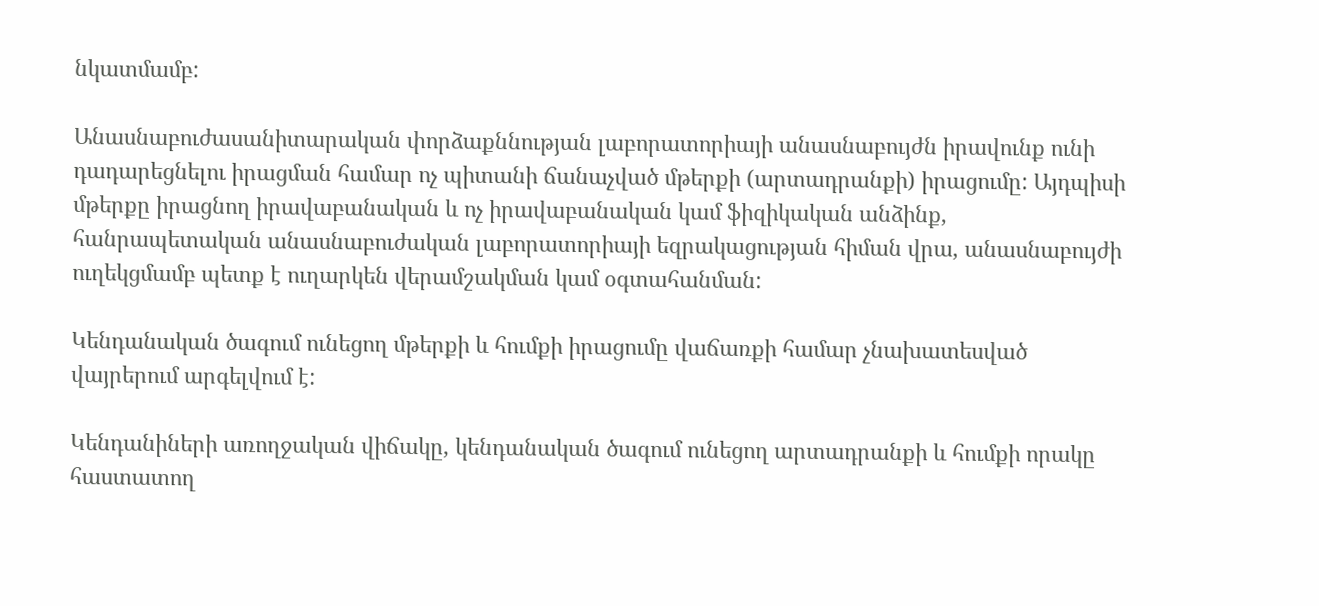նկատմամբ:

Անասնաբուժասանիտարական փորձաքննության լաբորատորիայի անասնաբույժն իրավունք ունի դադարեցնելու իրացման համար ոչ պիտանի ճանաչված մթերքի (արտադրանքի) իրացումը: Այդպիսի մթերքը իրացնող իրավաբանական և ոչ իրավաբանական կամ ֆիզիկական անձինք, հանրապետական անասնաբուժական լաբորատորիայի եզրակացության հիման վրա, անասնաբույժի ուղեկցմամբ պետք է ուղարկեն վերամշակման կամ օգտահանման:

Կենդանական ծագում ունեցող մթերքի և հումքի իրացումը վաճառքի համար չնախատեսված վայրերում արգելվում է:

Կենդանիների առողջական վիճակը, կենդանական ծագում ունեցող արտադրանքի և հումքի որակը հաստատող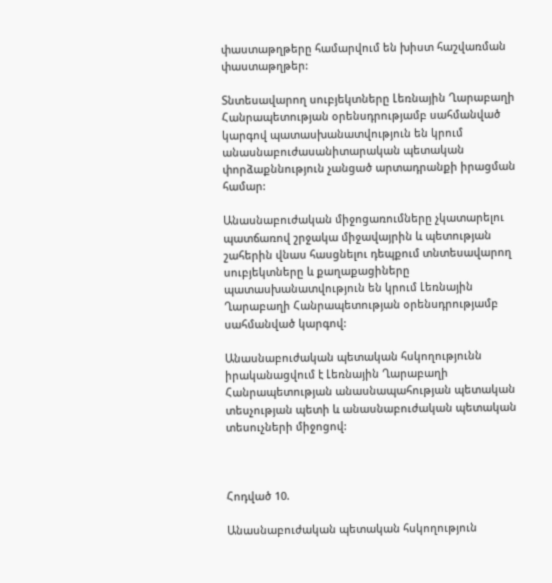փաստաթղթերը համարվում են խիստ հաշվառման փաստաթղթեր:

Տնտեսավարող սուբյեկտները Լեռնային Ղարաբաղի Հանրապետության օրենսդրությամբ սահմանված կարգով պատասխանատվություն են կրում անասնաբուժասանիտարական պետական փորձաքննություն չանցած արտադրանքի իրացման համար:

Անասնաբուժական միջոցառումները չկատարելու պատճառով շրջակա միջավայրին և պետության շահերին վնաս հասցնելու դեպքում տնտեսավարող սուբյեկտները և քաղաքացիները պատասխանատվություն են կրում Լեռնային Ղարաբաղի Հանրապետության օրենսդրությամբ սահմանված կարգով:

Անասնաբուժական պետական հսկողությունն իրականացվում է Լեռնային Ղարաբաղի Հանրապետության անասնապահության պետական տեսչության պետի և անասնաբուժական պետական տեսուչների միջոցով:



Հոդված 10.

Անասնաբուժական պետական հսկողություն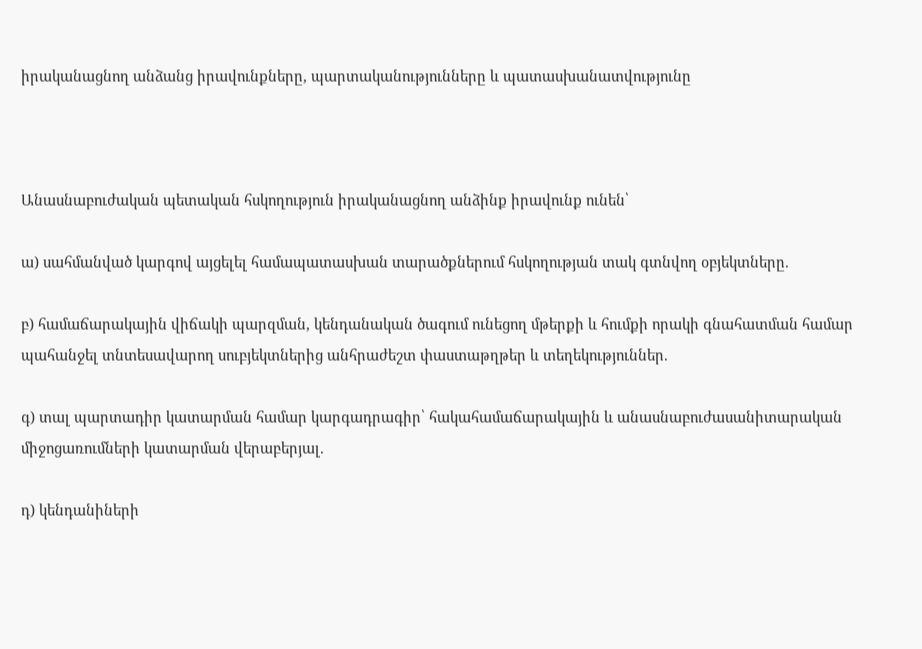իրականացնող անձանց իրավունքները, պարտականությունները և պատասխանատվությունը



Անասնաբուժական պետական հսկողություն իրականացնող անձինք իրավունք ունեն՝

ա) սահմանված կարգով այցելել համապատասխան տարածքներում հսկողության տակ գտնվող օբյեկտները.

բ) համաճարակային վիճակի պարզման, կենդանական ծագում ունեցող մթերքի և հումքի որակի գնահատման համար պահանջել տնտեսավարող սուբյեկտներից անհրաժեշտ փաստաթղթեր և տեղեկություններ.

գ) տալ պարտադիր կատարման համար կարգադրագիր՝ հակահամաճարակային և անասնաբուժասանիտարական միջոցառումների կատարման վերաբերյալ.

դ) կենդանիների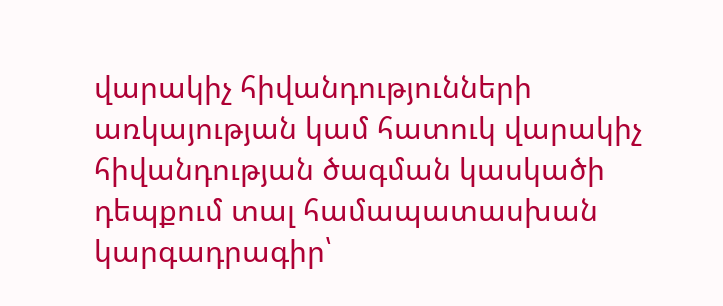վարակիչ հիվանդությունների առկայության կամ հատուկ վարակիչ հիվանդության ծագման կասկածի դեպքում տալ համապատասխան կարգադրագիր՝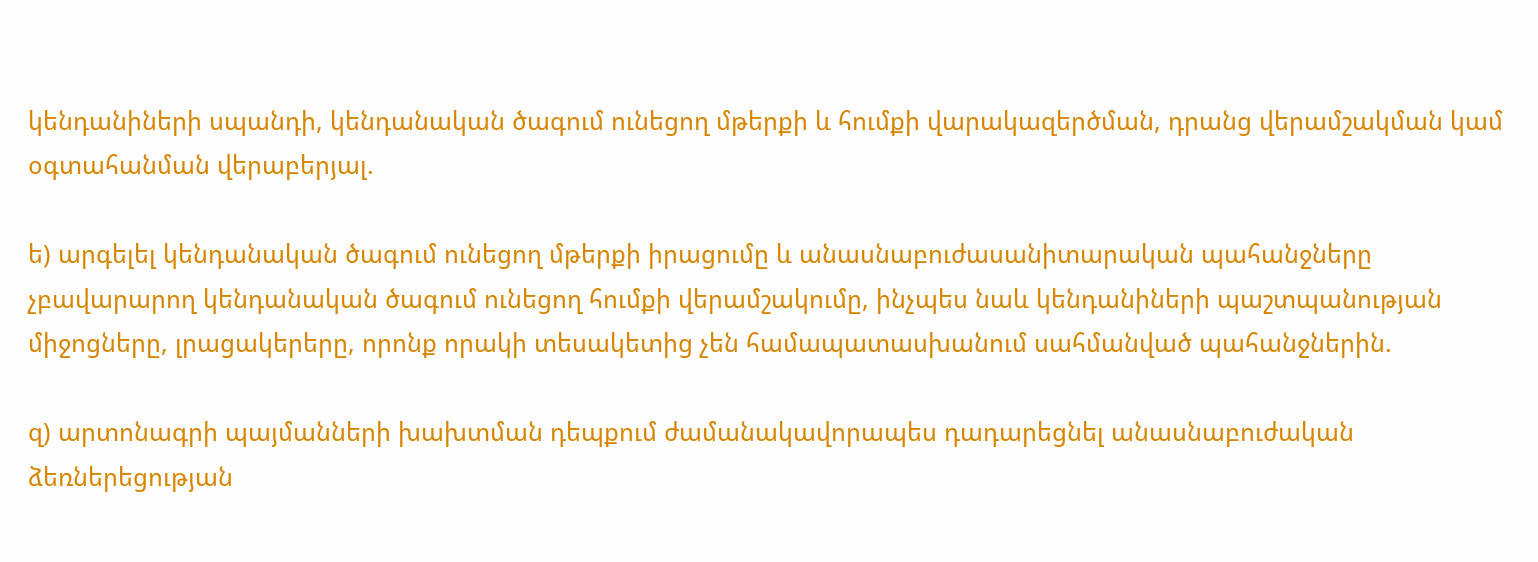կենդանիների սպանդի, կենդանական ծագում ունեցող մթերքի և հումքի վարակազերծման, դրանց վերամշակման կամ օգտահանման վերաբերյալ.

ե) արգելել կենդանական ծագում ունեցող մթերքի իրացումը և անասնաբուժասանիտարական պահանջները չբավարարող կենդանական ծագում ունեցող հումքի վերամշակումը, ինչպես նաև կենդանիների պաշտպանության միջոցները, լրացակերերը, որոնք որակի տեսակետից չեն համապատասխանում սահմանված պահանջներին.

զ) արտոնագրի պայմանների խախտման դեպքում ժամանակավորապես դադարեցնել անասնաբուժական ձեռներեցության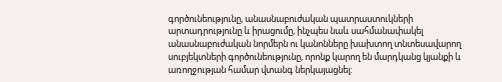գործունեությունը, անասնաբուժական պատրաստուկների արտադրությունը և իրացումը, ինչպես նաև սահմանափակել անասնաբուժական նորմերն ու կանոնները խախտող տնտեսավարող սուբյեկտների գործունեությունը, որոնք կարող են մարդկանց կյանքի և առողջության համար վտանգ ներկայացնել: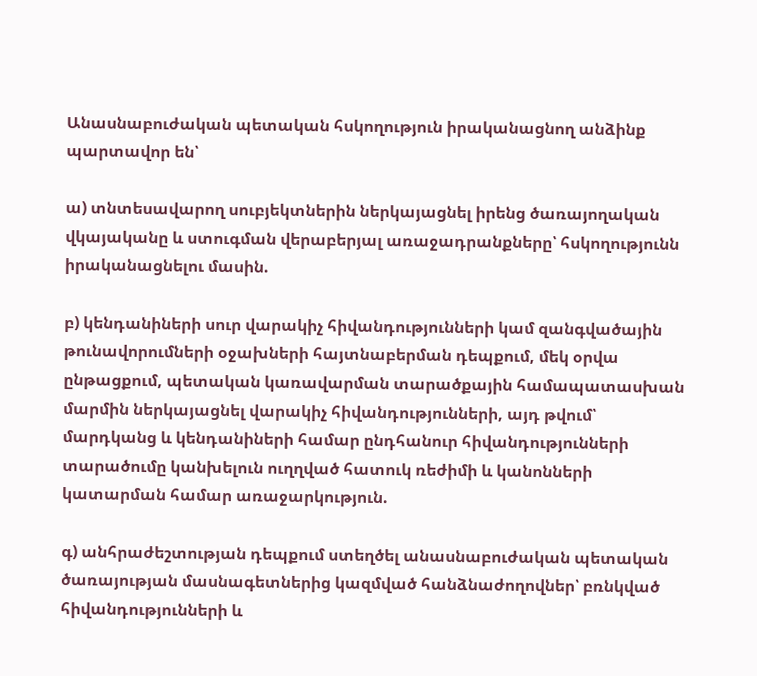Անասնաբուժական պետական հսկողություն իրականացնող անձինք պարտավոր են՝

ա) տնտեսավարող սուբյեկտներին ներկայացնել իրենց ծառայողական վկայականը և ստուգման վերաբերյալ առաջադրանքները՝ հսկողությունն իրականացնելու մասին.

բ) կենդանիների սուր վարակիչ հիվանդությունների կամ զանգվածային թունավորումների օջախների հայտնաբերման դեպքում, մեկ օրվա ընթացքում, պետական կառավարման տարածքային համապատասխան մարմին ներկայացնել վարակիչ հիվանդությունների, այդ թվում՝ մարդկանց և կենդանիների համար ընդհանուր հիվանդությունների տարածումը կանխելուն ուղղված հատուկ ռեժիմի և կանոնների կատարման համար առաջարկություն.

գ) անհրաժեշտության դեպքում ստեղծել անասնաբուժական պետական ծառայության մասնագետներից կազմված հանձնաժողովներ՝ բռնկված հիվանդությունների և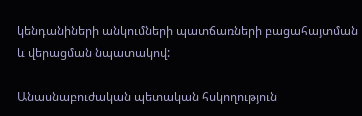կենդանիների անկումների պատճառների բացահայտման և վերացման նպատակով:

Անասնաբուժական պետական հսկողություն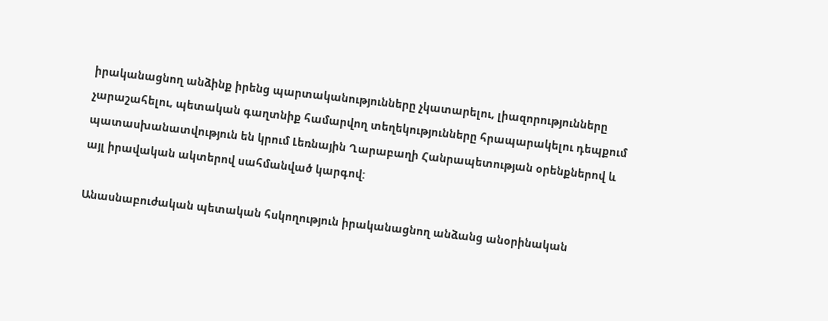իրականացնող անձինք իրենց պարտականությունները չկատարելու, լիազորությունները չարաշահելու, պետական գաղտնիք համարվող տեղեկությունները հրապարակելու դեպքում պատասխանատվություն են կրում Լեռնային Ղարաբաղի Հանրապետության օրենքներով և այլ իրավական ակտերով սահմանված կարգով:

Անասնաբուժական պետական հսկողություն իրականացնող անձանց անօրինական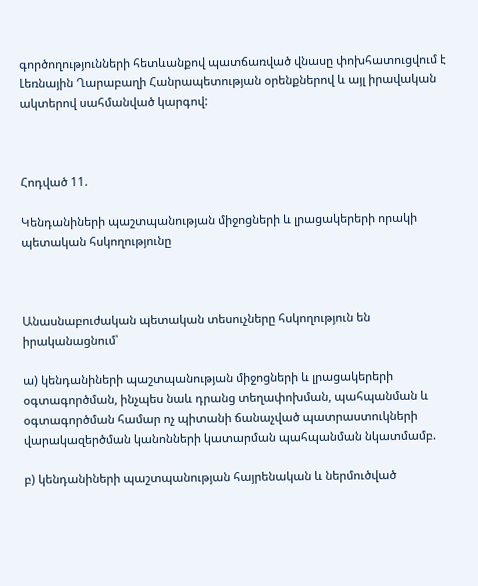գործողությունների հետևանքով պատճառված վնասը փոխհատուցվում է Լեռնային Ղարաբաղի Հանրապետության օրենքներով և այլ իրավական ակտերով սահմանված կարգով:



Հոդված 11.

Կենդանիների պաշտպանության միջոցների և լրացակերերի որակի պետական հսկողությունը



Անասնաբուժական պետական տեսուչները հսկողություն են իրականացնում՝

ա) կենդանիների պաշտպանության միջոցների և լրացակերերի օգտագործման, ինչպես նաև դրանց տեղափոխման, պահպանման և օգտագործման համար ոչ պիտանի ճանաչված պատրաստուկների վարակազերծման կանոնների կատարման պահպանման նկատմամբ.

բ) կենդանիների պաշտպանության հայրենական և ներմուծված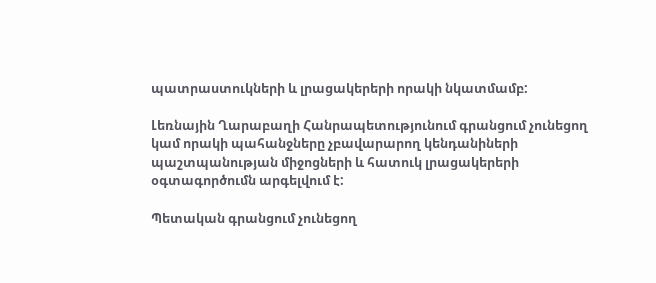պատրաստուկների և լրացակերերի որակի նկատմամբ:

Լեռնային Ղարաբաղի Հանրապետությունում գրանցում չունեցող կամ որակի պահանջները չբավարարող կենդանիների պաշտպանության միջոցների և հատուկ լրացակերերի օգտագործումն արգելվում է:

Պետական գրանցում չունեցող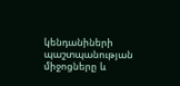կենդանիների պաշտպանության միջոցները և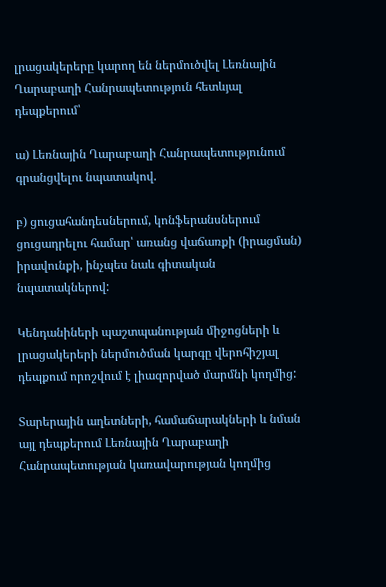լրացակերերը կարող են ներմուծվել Լեռնային Ղարաբաղի Հանրապետություն հետևյալ դեպքերում՝

ա) Լեռնային Ղարաբաղի Հանրապետությունում գրանցվելու նպատակով.

բ) ցուցահանդեսներում, կոնֆերանսներում ցուցադրելու համար՝ առանց վաճառքի (իրացման) իրավունքի, ինչպես նաև գիտական նպատակներով:

Կենդանիների պաշտպանության միջոցների և լրացակերերի ներմուծման կարգը վերոհիշյալ դեպքում որոշվում է լիազորված մարմնի կողմից:

Տարերային աղետների, համաճարակների և նման այլ դեպքերում Լեռնային Ղարաբաղի Հանրապետության կառավարության կողմից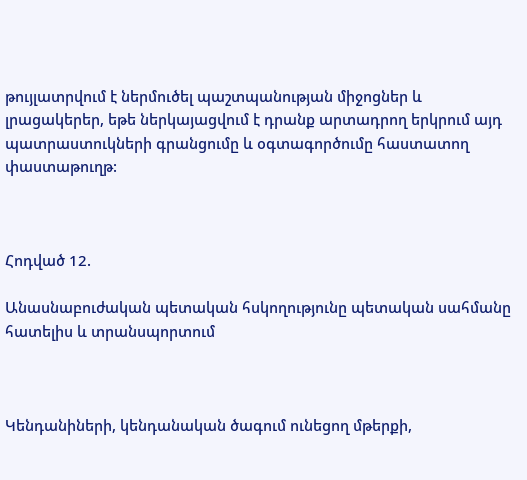թույլատրվում է ներմուծել պաշտպանության միջոցներ և լրացակերեր, եթե ներկայացվում է դրանք արտադրող երկրում այդ պատրաստուկների գրանցումը և օգտագործումը հաստատող փաստաթուղթ:



Հոդված 12.

Անասնաբուժական պետական հսկողությունը պետական սահմանը հատելիս և տրանսպորտում



Կենդանիների, կենդանական ծագում ունեցող մթերքի,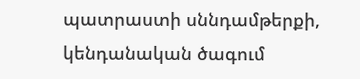պատրաստի սննդամթերքի, կենդանական ծագում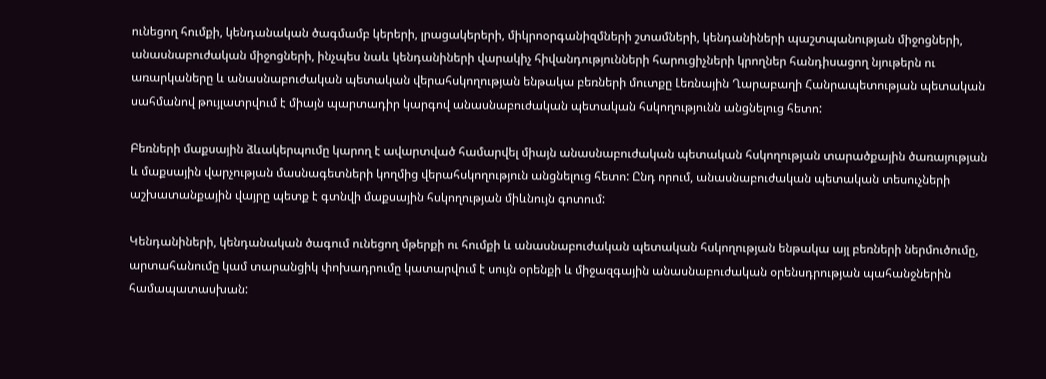ունեցող հումքի, կենդանական ծագմամբ կերերի, լրացակերերի, միկրոօրգանիզմների շտամների, կենդանիների պաշտպանության միջոցների, անասնաբուժական միջոցների, ինչպես նաև կենդանիների վարակիչ հիվանդությունների հարուցիչների կրողներ հանդիսացող նյութերն ու առարկաները և անասնաբուժական պետական վերահսկողության ենթակա բեռների մուտքը Լեռնային Ղարաբաղի Հանրապետության պետական սահմանով թույլատրվում է միայն պարտադիր կարգով անասնաբուժական պետական հսկողությունն անցնելուց հետո:

Բեռների մաքսային ձևակերպումը կարող է ավարտված համարվել միայն անասնաբուժական պետական հսկողության տարածքային ծառայության և մաքսային վարչության մասնագետների կողմից վերահսկողություն անցնելուց հետո: Ընդ որում, անասնաբուժական պետական տեսուչների աշխատանքային վայրը պետք է գտնվի մաքսային հսկողության միևնույն գոտում:

Կենդանիների, կենդանական ծագում ունեցող մթերքի ու հումքի և անասնաբուժական պետական հսկողության ենթակա այլ բեռների ներմուծումը, արտահանումը կամ տարանցիկ փոխադրումը կատարվում է սույն օրենքի և միջազգային անասնաբուժական օրենսդրության պահանջներին համապատասխան: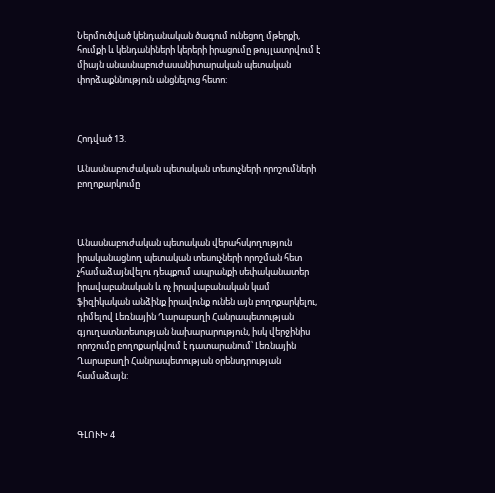Ներմուծված կենդանական ծագում ունեցող մթերքի, հումքի և կենդանիների կերերի իրացումը թույլատրվում է միայն անասնաբուժասանիտարական պետական փորձաքննություն անցնելուց հետո:



Հոդված 13.

Անասնաբուժական պետական տեսուչների որոշումների բողոքարկումը



Անասնաբուժական պետական վերահսկողություն իրականացնող պետական տեսուչների որոշման հետ չհամաձայնվելու դեպքում ապրանքի սեփականատեր իրավաբանական և ոչ իրավաբանական կամ ֆիզիկական անձինք իրավունք ունեն այն բողոքարկելու, դիմելով Լեռնային Ղարաբաղի Հանրապետության գյուղատնտեսության նախարարություն, իսկ վերջինիս որոշումը բողոքարկվում է դատարանում՝ Լեռնային Ղարաբաղի Հանրապետության օրենսդրության համաձայն:



ԳԼՈՒԽ 4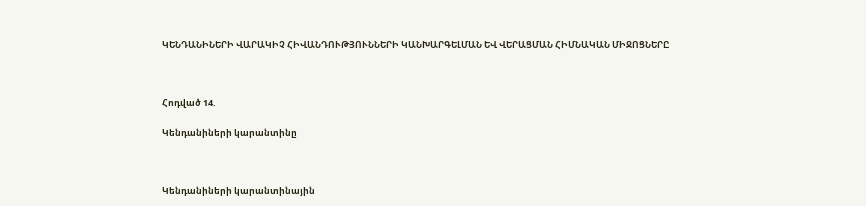ԿԵՆԴԱՆԻՆԵՐԻ ՎԱՐԱԿԻՉ ՀԻՎԱՆԴՈՒԹՅՈՒՆՆԵՐԻ ԿԱՆԽԱՐԳԵԼՄԱՆ ԵՎ ՎԵՐԱՑՄԱՆ ՀԻՄՆԱԿԱՆ ՄԻՋՈՑՆԵՐԸ



Հոդված 14.

Կենդանիների կարանտինը



Կենդանիների կարանտինային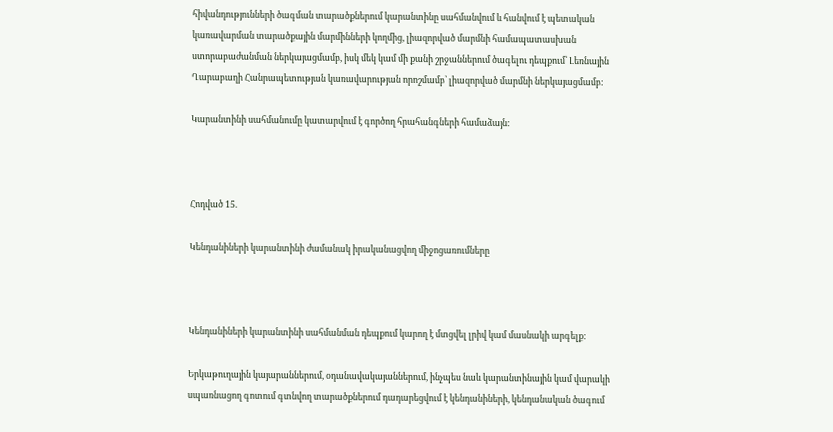հիվանդությունների ծագման տարածքներում կարանտինը սահմանվում և հանվում է պետական կառավարման տարածքային մարմինների կողմից, լիազորված մարմնի համապատասխան ստորաբաժանման ներկայացմամբ, իսկ մեկ կամ մի քանի շրջաններում ծագելու դեպքում՝ Լեռնային Ղարաբաղի Հանրապետության կառավարության որոշմամբ՝ լիազորված մարմնի ներկայացմամբ:

Կարանտինի սահմանումը կատարվում է գործող հրահանգների համաձայն:



Հոդված 15.

Կենդանիների կարանտինի ժամանակ իրականացվող միջոցառումները



Կենդանիների կարանտինի սահմանման դեպքում կարող է մտցվել լրիվ կամ մասնակի արգելք:

Երկաթուղային կայարաններում, օդանավակայաններում, ինչպես նաև կարանտինային կամ վարակի սպառնացող գոտում գտնվող տարածքներում դադարեցվում է կենդանիների, կենդանական ծագում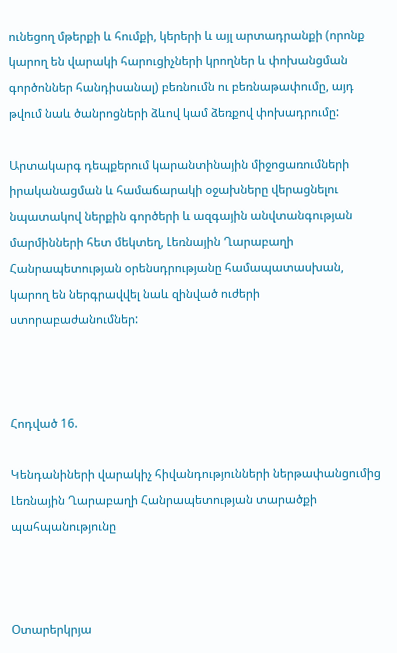ունեցող մթերքի և հումքի, կերերի և այլ արտադրանքի (որոնք կարող են վարակի հարուցիչների կրողներ և փոխանցման գործոններ հանդիսանալ) բեռնումն ու բեռնաթափումը, այդ թվում նաև ծանրոցների ձևով կամ ձեռքով փոխադրումը:

Արտակարգ դեպքերում կարանտինային միջոցառումների իրականացման և համաճարակի օջախները վերացնելու նպատակով ներքին գործերի և ազգային անվտանգության մարմինների հետ մեկտեղ, Լեռնային Ղարաբաղի Հանրապետության օրենսդրությանը համապատասխան, կարող են ներգրավվել նաև զինված ուժերի ստորաբաժանումներ:



Հոդված 16.

Կենդանիների վարակիչ հիվանդությունների ներթափանցումից Լեռնային Ղարաբաղի Հանրապետության տարածքի պահպանությունը



Օտարերկրյա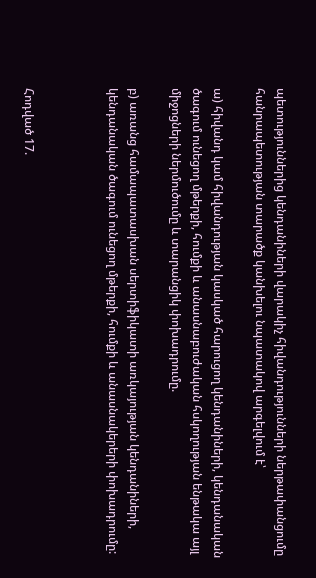պետություններից կենդանիների վարակիչ հիվանդությունների ներթափանցումը հանրապետության տարածք կանխելու նպատակով արգելվում է՝

ա) հիվանդ կամ հիվանդության կասկած հարուցող կենդանիների, կենդանական ծագում ունեցող մթերքի, հումքի և անասնաբուժական հսկողության ենթակա այլ միջոցների ներմուծումը և տարանցիկ փոխադրումը.

բ) առանց համապատասխան սերտիֆիկատի առկայության կենդանիների, կենդանական ծագում ունեցող մթերքի, հումքի և անասնակերերի փոխադրումը:



Հոդված 17.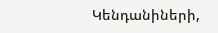Կենդանիների,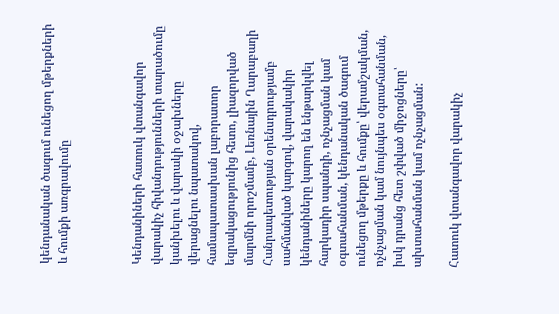կենդանական ծագում ունեցող մթերքների և հումքի առգրավումը



Կենդանիների հատուկ վտանգավոր վարակիչ հիվանդությունների տարածումը կանխելու և վարակի օջախները վերացնելու նպատակով, համապատասխան լաբորատոր եզրակացությունից հետո, լիազորված մարմնի որոշմամբ, Լեռնային Ղարաբաղի Հանրապետության օրենսդրությամբ սահմանված կարգով, վարակակիր կենդանիները կարող են ենթարկվել հարկադիր սպանդի, ոչնչացման կամ օգտահանման, կենդանական ծագում ունեցող մթերքը և հումքը՝ վերամշակման, ոչնչացման կամ նույնպես օգտահանման, իսկ դրանց հետ շփված միջոցները՝ ախտահանման կամ ոչնչացման:

Հատուկ վտանգավոր վարակիչ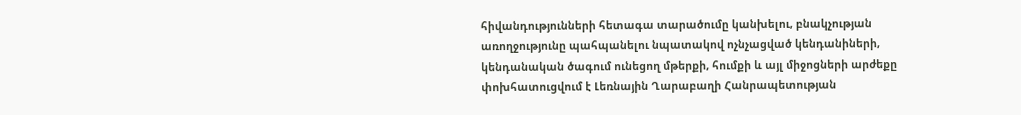հիվանդությունների հետագա տարածումը կանխելու, բնակչության առողջությունը պահպանելու նպատակով ոչնչացված կենդանիների, կենդանական ծագում ունեցող մթերքի, հումքի և այլ միջոցների արժեքը փոխհատուցվում է Լեռնային Ղարաբաղի Հանրապետության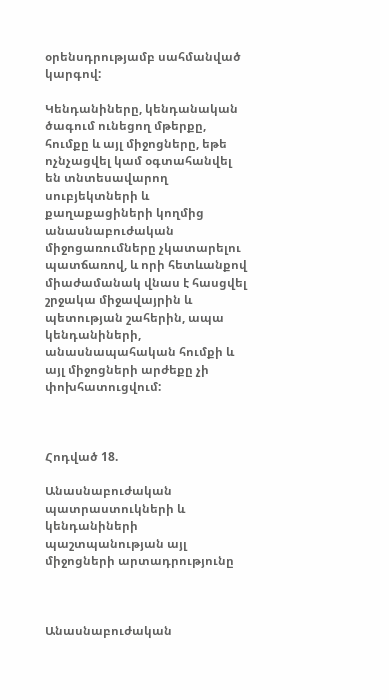օրենսդրությամբ սահմանված կարգով:

Կենդանիները, կենդանական ծագում ունեցող մթերքը, հումքը և այլ միջոցները, եթե ոչնչացվել կամ օգտահանվել են տնտեսավարող սուբյեկտների և քաղաքացիների կողմից անասնաբուժական միջոցառումները չկատարելու պատճառով, և որի հետևանքով միաժամանակ վնաս է հասցվել շրջակա միջավայրին և պետության շահերին, ապա կենդանիների, անասնապահական հումքի և այլ միջոցների արժեքը չի փոխհատուցվում:



Հոդված 18.

Անասնաբուժական պատրաստուկների և կենդանիների պաշտպանության այլ միջոցների արտադրությունը



Անասնաբուժական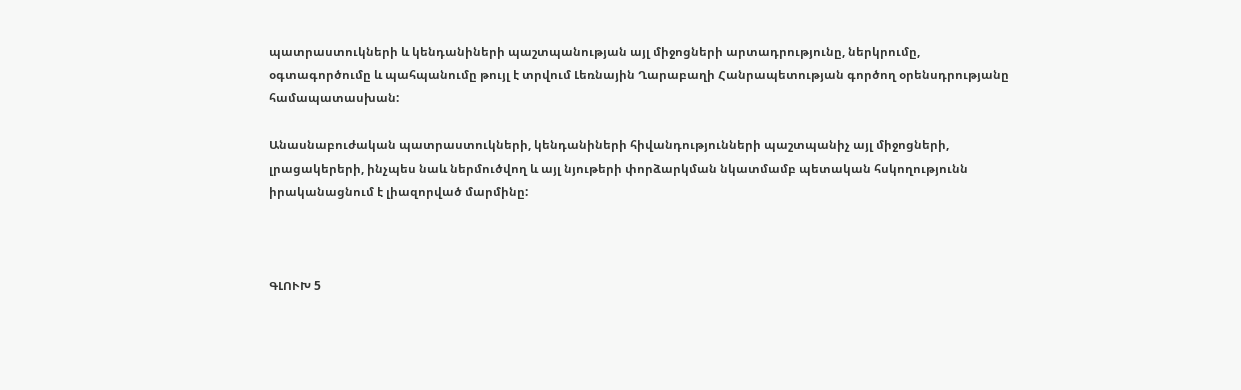պատրաստուկների և կենդանիների պաշտպանության այլ միջոցների արտադրությունը, ներկրումը, օգտագործումը և պահպանումը թույլ է տրվում Լեռնային Ղարաբաղի Հանրապետության գործող օրենսդրությանը համապատասխան:

Անասնաբուժական պատրաստուկների, կենդանիների հիվանդությունների պաշտպանիչ այլ միջոցների, լրացակերերի, ինչպես նաև ներմուծվող և այլ նյութերի փորձարկման նկատմամբ պետական հսկողությունն իրականացնում է լիազորված մարմինը:



ԳԼՈՒԽ 5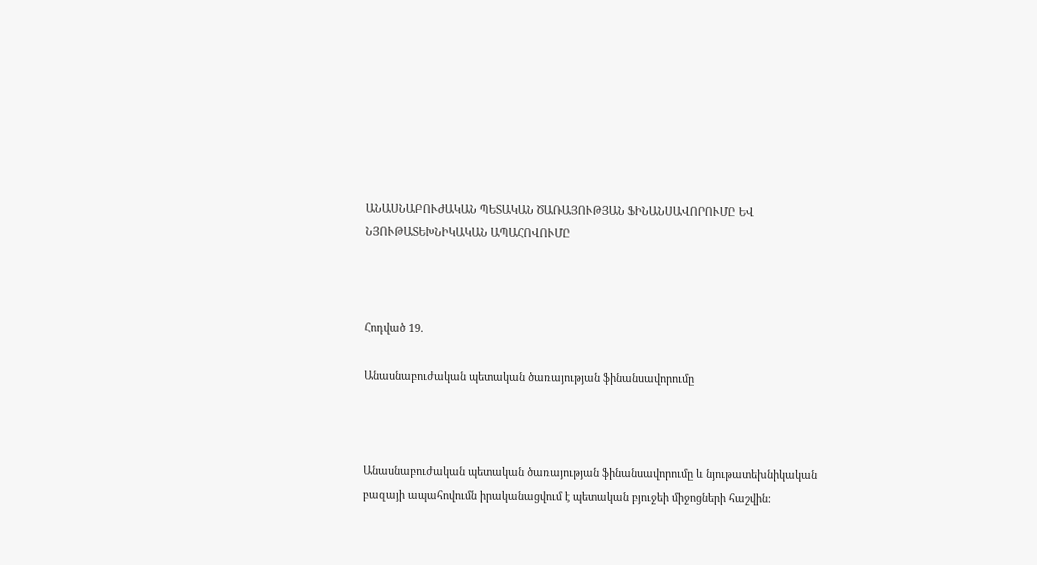ԱՆԱՍՆԱԲՈՒԺԱԿԱՆ ՊԵՏԱԿԱՆ ԾԱՌԱՅՈՒԹՅԱՆ ՖԻՆԱՆՍԱՎՈՐՈՒՄԸ ԵՎ ՆՅՈՒԹԱՏԵԽՆԻԿԱԿԱՆ ԱՊԱՀՈՎՈՒՄԸ



Հոդված 19.

Անասնաբուժական պետական ծառայության ֆինանսավորումը



Անասնաբուժական պետական ծառայության ֆինանսավորումը և նյութատեխնիկական բազայի ապահովումն իրականացվում է պետական բյուջեի միջոցների հաշվին: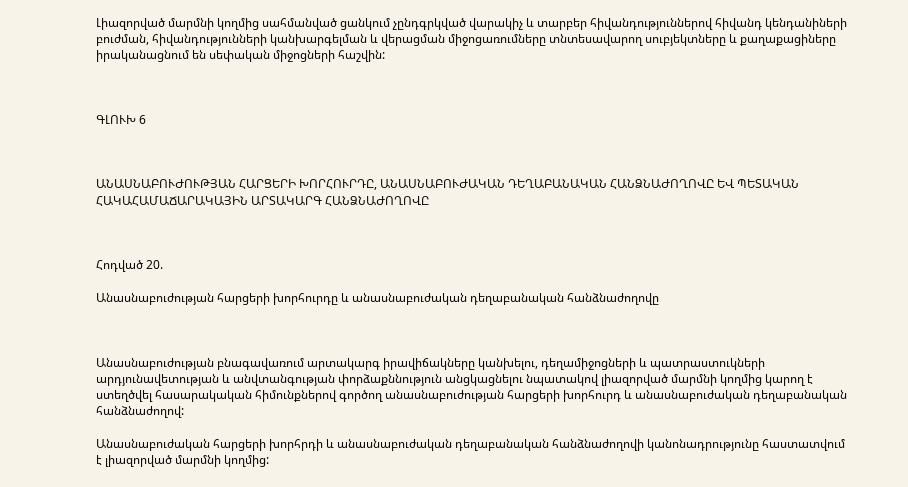Լիազորված մարմնի կողմից սահմանված ցանկում չընդգրկված վարակիչ և տարբեր հիվանդություններով հիվանդ կենդանիների բուժման, հիվանդությունների կանխարգելման և վերացման միջոցառումները տնտեսավարող սուբյեկտները և քաղաքացիները իրականացնում են սեփական միջոցների հաշվին:



ԳԼՈՒԽ 6



ԱՆԱՍՆԱԲՈՒԺՈՒԹՅԱՆ ՀԱՐՑԵՐԻ ԽՈՐՀՈՒՐԴԸ, ԱՆԱՍՆԱԲՈՒԺԱԿԱՆ ԴԵՂԱԲԱՆԱԿԱՆ ՀԱՆՁՆԱԺՈՂՈՎԸ ԵՎ ՊԵՏԱԿԱՆ ՀԱԿԱՀԱՄԱՃԱՐԱԿԱՅԻՆ ԱՐՏԱԿԱՐԳ ՀԱՆՁՆԱԺՈՂՈՎԸ



Հոդված 20.

Անասնաբուժության հարցերի խորհուրդը և անասնաբուժական դեղաբանական հանձնաժողովը



Անասնաբուժության բնագավառում արտակարգ իրավիճակները կանխելու, դեղամիջոցների և պատրաստուկների արդյունավետության և անվտանգության փորձաքննություն անցկացնելու նպատակով լիազորված մարմնի կողմից կարող է ստեղծվել հասարակական հիմունքներով գործող անասնաբուժության հարցերի խորհուրդ և անասնաբուժական դեղաբանական հանձնաժողով:

Անասնաբուժական հարցերի խորհրդի և անասնաբուժական դեղաբանական հանձնաժողովի կանոնադրությունը հաստատվում է լիազորված մարմնի կողմից: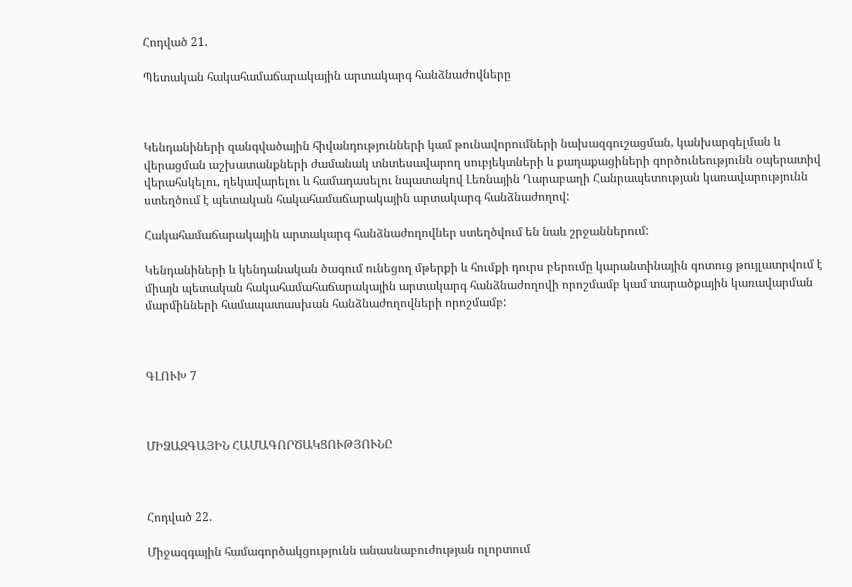Հոդված 21.

Պետական հակահամաճարակային արտակարգ հանձնաժովները



Կենդանիների զանգվածային հիվանդությունների կամ թունավորումների նախազգուշացման, կանխարգելման և վերացման աշխատանքների ժամանակ տնտեսավարող սուբյեկտների և քաղաքացիների գործունեությունն օպերատիվ վերահսկելու, ղեկավարելու և համադասելու նպատակով Լեռնային Ղարաբաղի Հանրապետության կառավարությունն ստեղծում է պետական հակահամաճարակային արտակարգ հանձնաժողով:

Հակահամաճարակային արտակարգ հանձնաժողովներ ստեղծվում են նաև շրջաններում:

Կենդանիների և կենդանական ծագում ունեցող մթերքի և հումքի դուրս բերումը կարանտինային գոտուց թույլատրվում է միայն պետական հակահամահաճարակային արտակարգ հանձնաժողովի որոշմամբ կամ տարածքային կառավարման մարմինների համապատասխան հանձնաժողովների որոշմամբ:



ԳԼՈՒԽ 7



ՄԻՁԱԶԳԱՅԻՆ ՀԱՄԱԳՈՐԾԱԿՑՈՒԹՅՈՒՆԸ



Հոդված 22.

Միջազգային համագործակցությունն անասնաբուժության ոլորտում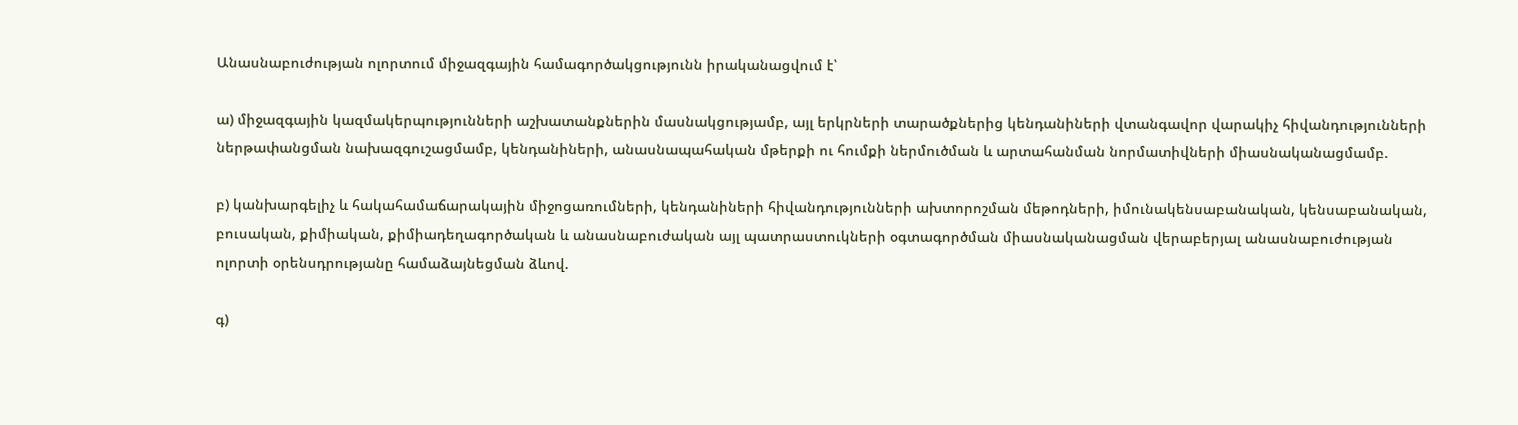Անասնաբուժության ոլորտում միջազգային համագործակցությունն իրականացվում է՝

ա) միջազգային կազմակերպությունների աշխատանքներին մասնակցությամբ, այլ երկրների տարածքներից կենդանիների վտանգավոր վարակիչ հիվանդությունների ներթափանցման նախազգուշացմամբ, կենդանիների, անասնապահական մթերքի ու հումքի ներմուծման և արտահանման նորմատիվների միասնականացմամբ.

բ) կանխարգելիչ և հակահամաճարակային միջոցառումների, կենդանիների հիվանդությունների ախտորոշման մեթոդների, իմունակենսաբանական, կենսաբանական, բուսական, քիմիական, քիմիադեղագործական և անասնաբուժական այլ պատրաստուկների օգտագործման միասնականացման վերաբերյալ անասնաբուժության ոլորտի օրենսդրությանը համաձայնեցման ձևով.

գ)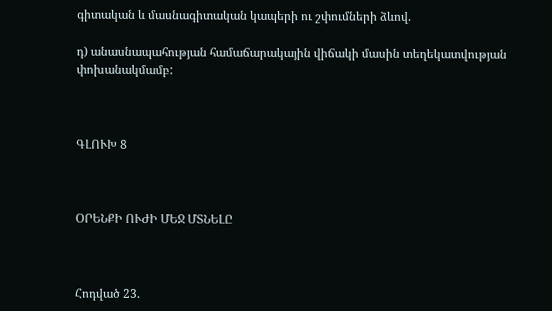գիտական և մասնագիտական կապերի ու շփումների ձևով.

դ) անասնապահության համաճարակային վիճակի մասին տեղեկատվության փոխանակմամբ:



ԳԼՈՒԽ 8



ՕՐԵՆՔԻ ՈՒԺԻ ՄԵՋ ՄՏՆԵԼԸ



Հոդված 23.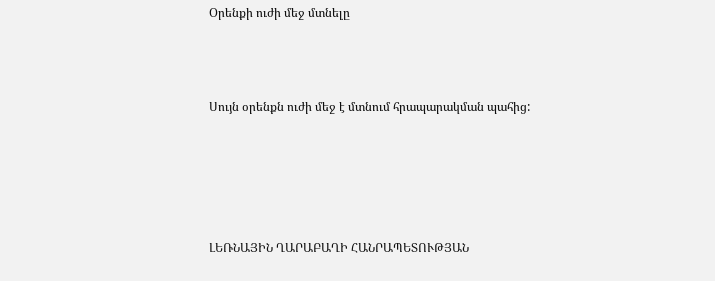Օրենքի ուժի մեջ մտնելը



Սույն օրենքն ուժի մեջ է մտնում հրապարակման պահից:





ԼԵՌՆԱՅԻՆ ՂԱՐԱԲԱՂԻ ՀԱՆՐԱՊԵՏՈՒԹՅԱՆ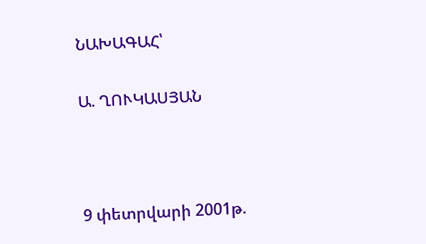ՆԱԽԱԳԱՀ՝

Ա. ՂՈՒԿԱՍՅԱՆ



9 փետրվարի 2001թ.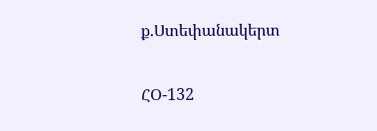ք.Ստեփանակերտ

ՀՕ-132